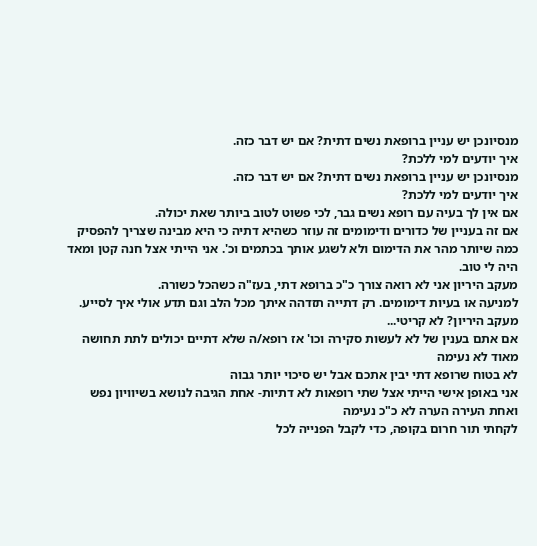מנסיונכן יש עניין ברופאת נשים דתית? אם יש דבר כזה.
איך יודעים למי ללכת?
מנסיונכן יש עניין ברופאת נשים דתית? אם יש דבר כזה.
איך יודעים למי ללכת?
אם אין לך בעיה עם רופא נשים גבר, לכי פשוט לטוב ביותר שאת יכולה.
אם זה בעניין של כדורים ודימומים זה עוזר כשהיא דתיה כי היא מבינה שצריך להפסיק כמה שיותר מהר את הדימום ולא לשגע אותך בכתמים וכ'. אני הייתי אצל חנה קטן ומאד היה לי טוב.
מעקב היריון אני לא רואה צורך כ"כ ברופא דתי, בעז"ה כשהכל כשורה.
למניעה או בעיות דימומים. רק דתייה תזדהה איתך מכל הלב וגם תדע אולי איך לסייע.
מעקב היריון? לא קריטי...
אם אתם בענין של לא לעשות סקירה וכו' אז רופא/ה שלא דתיים יכולים לתת תחושה מאוד לא נעימה
לא בטוח שרופא דתי יבין אתכם אבל יש סיכוי יותר גבוה
אני באופן אישי הייתי אצל שתי רופאות לא דתיות- אחת הגיבה לנושא בשיוויון נפש ואחת העירה הערה לא כ"כ נעימה
לקחתי תור חרום בקופה, כדי לקבל הפנייה לכל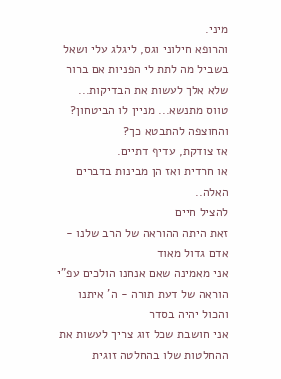מיני.
והרופא חילוני וגס, ליגלג עלי ושאל בשביל מה לתת לי הפניות אם ברור שלא אלך לעשות את הבדיקות...
טווס מתנשא... מניין לו הביטחון? והחוצפה להתבטא כך?
אז צודקת, עדיף דתיים.
או חרדית ואז הן מבינות בדברים האלה..
להציל חיים
זאת היתה ההוראה של הרב שלנו - אדם גדול מאוד
אני מאמינה שאם אנחנו הולכים עפ"י הוראה של דעת תורה - ה' איתנו והכול יהיה בסדר
אני חושבת שכל זוג צריך לעשות את ההחלטות שלו בהחלטה זוגית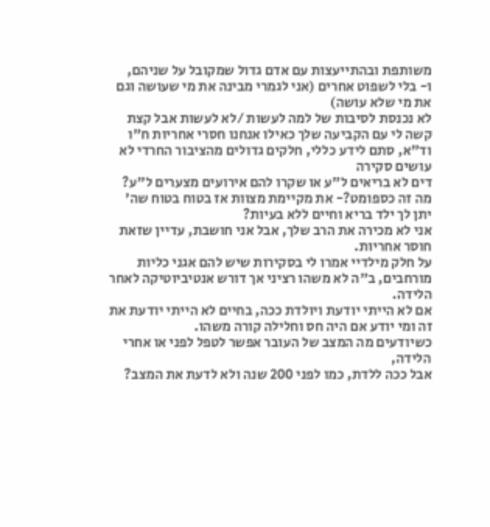משותפת ובהתייעצות עם אדם גדול שמקובל על שניהם,
ו- בלי לשפוט אחרים (אני לגמרי מבינה את מי שעושה וגם את מי שלא עושה)
לא נכנסת לסיבות של למה לעשות /לא לעשות אבל קצת קשה לי עם הקביעה שלך כאילו אנחנו חסרי אחריות ח"ו
וד"א, סתם לידע כללי, חלקים גדולים מהציבור החרדי לא עושים סקירה
דים לא בריאים ל"ע או שקרו להם אירועים מצערים ל"ע? מה זה כספומט?- את מקיימת מצוות אז בטוח בטוח שה' יתן לך ילד בריא וחיים ללא בעיות?
אני לא מכירה את הרב שלך, אבל אני חושבת, עדיין שזאת חוסר אחריות.
על חלק מילדיי אמרו לי בסקירות שיש להם אגני כליות מורחבים, ב"ה לא משהו רציני אך דורש אנטיביוטיקה לאחר הלידה.
אם לא הייתי יודעת ויולדת ככה, בחיים לא הייתי יודעת את זה ומי יודע אם היה חס וחלילה קורה משהו.
כשיודעים מה המצב של העובר אפשר לטפל לפני או אחרי הלידה,
אבל ככה ללדת, כמו לפני 200 שנה ולא לדעת את המצב?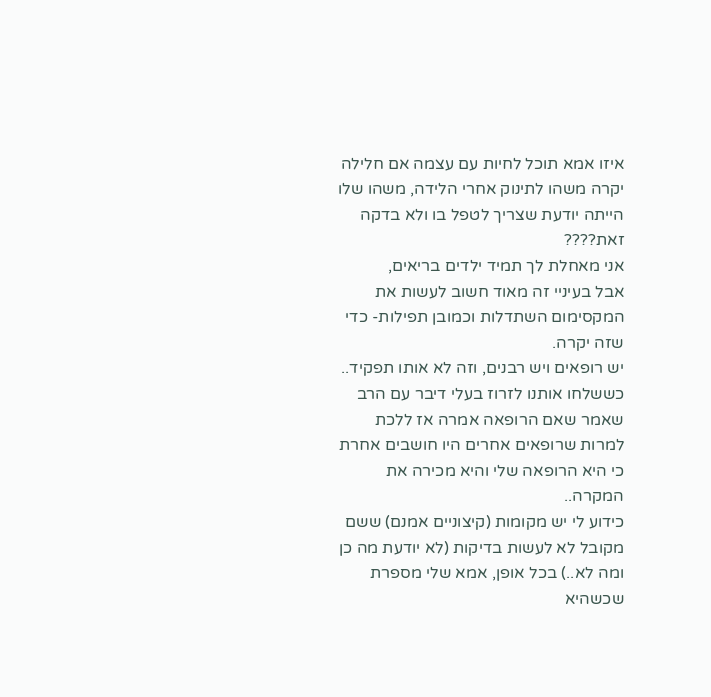איזו אמא תוכל לחיות עם עצמה אם חלילה יקרה משהו לתינוק אחרי הלידה, משהו שלו הייתה יודעת שצריך לטפל בו ולא בדקה זאת????
אני מאחלת לך תמיד ילדים בריאים,
אבל בעיניי זה מאוד חשוב לעשות את המקסימום השתדלות וכמובן תפילות- כדי שזה יקרה.
יש רופאים ויש רבנים, וזה לא אותו תפקיד.. כששלחו אותנו לזרוז בעלי דיבר עם הרב שאמר שאם הרופאה אמרה אז ללכת למרות שרופאים אחרים היו חושבים אחרת כי היא הרופאה שלי והיא מכירה את המקרה..
כידוע לי יש מקומות (קיצוניים אמנם) ששם מקובל לא לעשות בדיקות (לא יודעת מה כן ומה לא..) בכל אופן, אמא שלי מספרת שכשהיא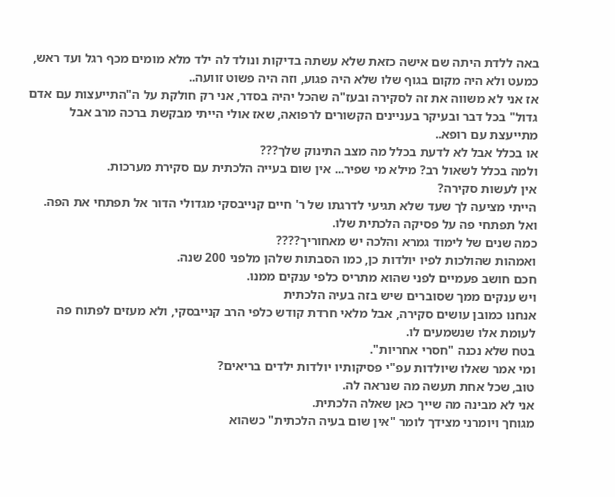באה ללדת היתה שם אישה כזאת שלא עשתה בדיקות ונולד לה ילד מלא מומים מכף רגל ועד ראש, כמעט ולא היה מקום בגוף שלו שלא היה פגוע, וזה היה פשוט זוועה..
אז אני לא משווה את זה לסקירה ובעז"ה שהכל יהיה בסדר, אני רק חולקת על ה"התייעצות עם אדם גדול" בכל דבר ובעיקר בעניינים הקשורים לרפואה, שאז אולי הייתי מבקשת ברכה מרב אבל מתייעצת עם רופא..
או בכלל אבל לא לדעת בכלל מה מצב התינוק שלך???
ולמה בכלל לשאול רב? מילא מי שפיר... אין שום בעייה הלכתית עם סקירת מערכות.
אין לעשות סקירה?
הייתי מציעה לך שעד שלא תגיעי לדרגתו של ר' חיים קנייבסקי מגדולי הדור אל תפתחי את הפה.
ואל תפתחי פה על פסיקה הלכתית שלו.
כמה שנים של לימוד גמרא והלכה יש מאחוריך????
ואמהות שהולכות לפיו יולדות כן, כמו הסבתות שלהן מלפני 200 שנה.
חכם חושב פעמיים לפני שהוא מתריס כלפי ענקים ממנו.
ויש ענקים ממך שסוברים שיש בזה בעיה הלכתית
אנחנו כמובן עושים סקירה, אבל מלאי חרדת קודש כלפי הרב קנייבסקי, ולא מעזים לפתוח פה לעומת אלו שנשמעים לו.
בטח שלא נכנה "חסרי אחריות".
ומי אמר שאלו שיולדות עפ"י פסיקותיו יולדות ילדים בריאים?
טוב, שכל אחת תעשה מה שנראה לה.
אני לא מבינה מה שייך כאן שאלה הלכתית.
מגוחך ויומרני מצידך לומר "אין שום בעיה הלכתית" כשהוא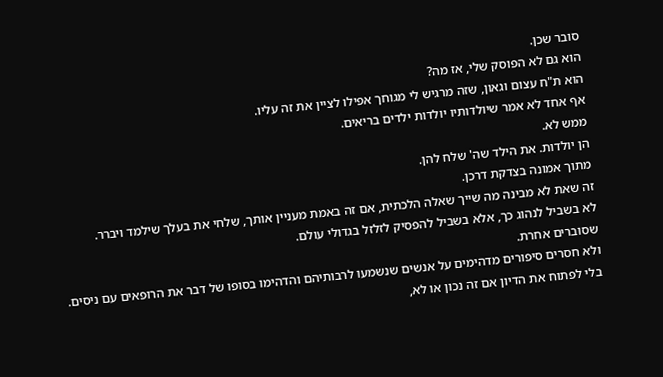סובר שכן.
הוא גם לא הפוסק שלי, אז מה?
הוא ת"ח עצום וגאון, שזה מרגיש לי מגוחך אפילו לציין את זה עליו.
אף אחד לא אמר שיולדותיו יולדות ילדים בריאים.
ממש לא.
הן יולדות. את הילד שה' שלח להן.
מתוך אמונה בצדקת דרכן.
זה שאת לא מבינה מה שייך שאלה הלכתית, אם זה באמת מעניין אותך, שלחי את בעלך שילמד ויברר.
לא בשביל לנהוג כך, אלא בשביל להפסיק לזלזל בגדולי עולם.
שסוברים אחרת.
ולא חסרים סיפורים מדהימים על אנשים שנשמעו לרבותיהם והדהימו בסופו של דבר את הרופאים עם ניסים.
בלי לפתוח את הדיון אם זה נכון או לא,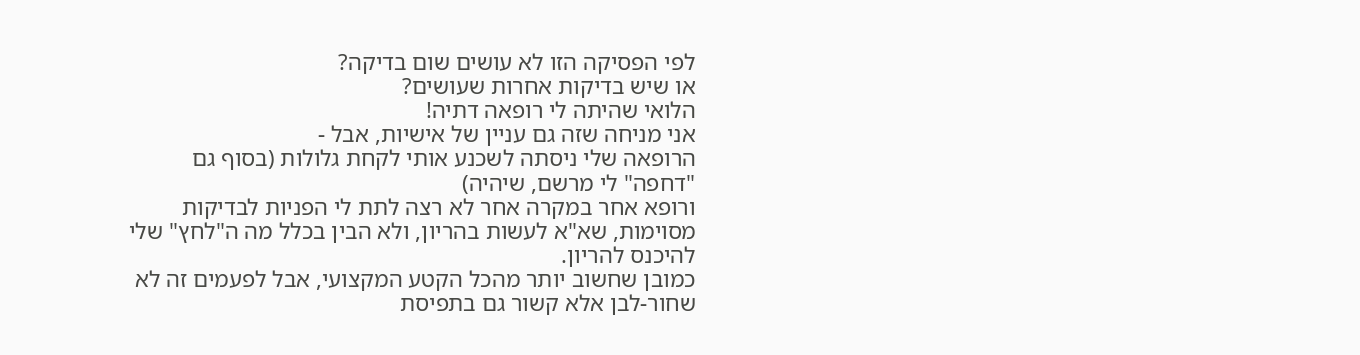לפי הפסיקה הזו לא עושים שום בדיקה?
או שיש בדיקות אחרות שעושים?
הלואי שהיתה לי רופאה דתיה!
אני מניחה שזה גם עניין של אישיות, אבל -
הרופאה שלי ניסתה לשכנע אותי לקחת גלולות (בסוף גם "דחפה" לי מרשם, שיהיה)
ורופא אחר במקרה אחר לא רצה לתת לי הפניות לבדיקות מסוימות, שא"א לעשות בהריון, ולא הבין בכלל מה ה"לחץ" שלי להיכנס להריון.
כמובן שחשוב יותר מהכל הקטע המקצועי, אבל לפעמים זה לא שחור-לבן אלא קשור גם בתפיסת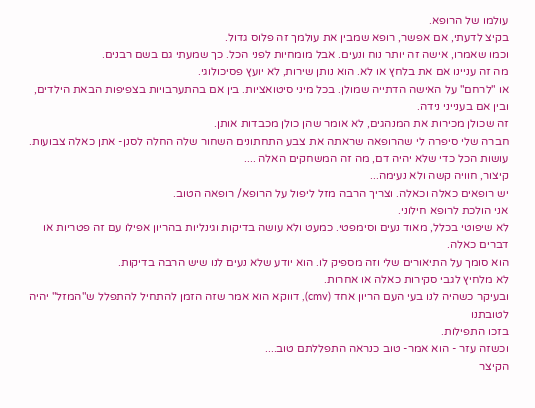עולמו של הרופא.
בקיצ לדעתי, אם אפשר, רופא שמבין את עולמך זה פלוס גדול.
וכמו שאמרו, אישה זה יותר נוח ונעים. אבל מומחיות לפני הכל. כך שמעתי גם בשם רבנים.
מה זה עניינו אם את בלחץ או לא. הוא נותן שירות, לא יועץ פסיכולוגי.
או "לרחם" על האישה הדתייה שמולן. בכל מיני סיטואציות. בין אם בהתערבויות בצפיפות הבאת הילדים, ובין אם בענייני נידה.
זה שכולן מכירות את המנהגים, לא אומר שהן כולן מכבדות אותן.
חברה שלי סיפרה לי שהרופאה שראתה את צבע התחתונים השחור שלה החלה לסנן- אתן כאלה צבועות. עושות הכל כדי שלא יהיה דם, מה זה המשחקים האלה ....
קיצור, חוויה קשה ולא נעימה...
יש רופאים כאלה וכאלה. וצריך הרבה מזל ליפול על הרופא/ רופאה הטוב.
אני הולכת לרופא חילוני.
לא שיפוטי בכלל, מאוד נעים וסימפטי. כמעט ולא עושה בדיקות וגינליות בהריון אפילו עם זה פטריות או דברים כאלה.
הוא סומך על התיאורים שלי וזה מספיק לו. הוא יודע שלא נעים לנו שיש הרבה בדיקות.
לא מלחיץ לגבי סקירות כאלה או אחרות.
ובעיקר כשהיה לנו בעי העם הריון אחד (cmv), דווקא הוא אמר שזה הזמן להתחיל להתפלל ש"המזל" יהיה לטובתנו
בזכו התפילות.
וכשזה עזר - הוא אמר- טוב כנראה התפללתם טוב....
הקיצר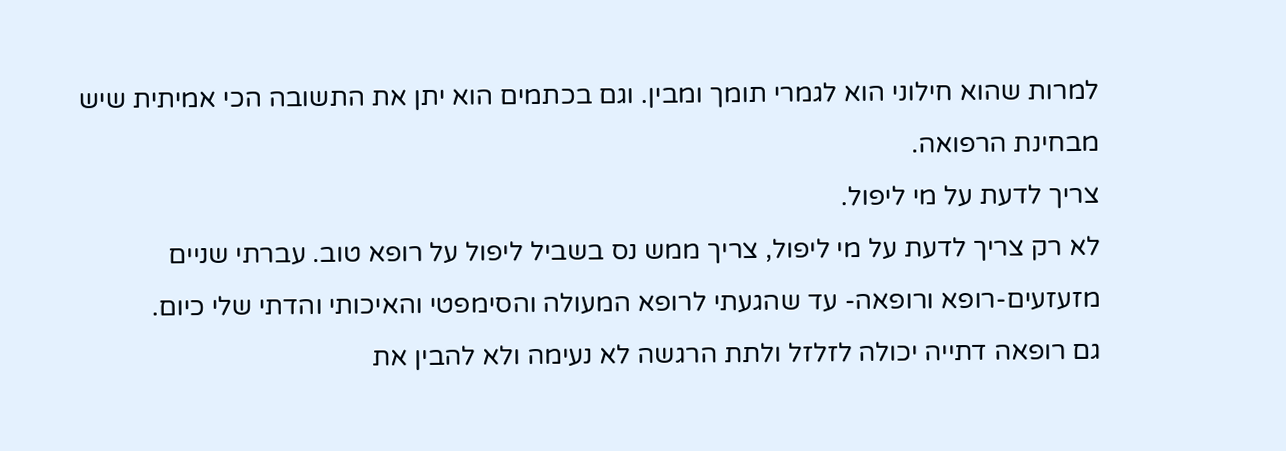למרות שהוא חילוני הוא לגמרי תומך ומבין. וגם בכתמים הוא יתן את התשובה הכי אמיתית שיש מבחינת הרפואה.
צריך לדעת על מי ליפול.
לא רק צריך לדעת על מי ליפול, צריך ממש נס בשביל ליפול על רופא טוב. עברתי שניים מזעזעים-רופא ורופאה- עד שהגעתי לרופא המעולה והסימפטי והאיכותי והדתי שלי כיום.
גם רופאה דתייה יכולה לזלזל ולתת הרגשה לא נעימה ולא להבין את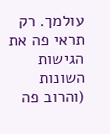עולמך. רק תראי פה את הגישות השונות (והרוב פה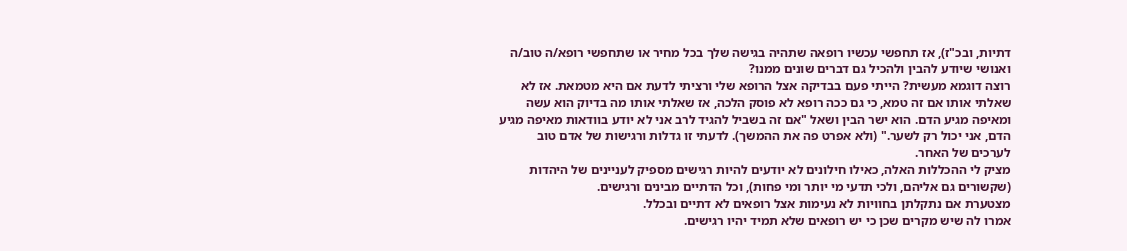דתיות, ובכ"ז), אז תחפשי עכשיו רופאה שתהיה בגישה שלך בכל מחיר או שתחפשי רופא/ה טוב/ה ואנושי שיודע להבין ולהכיל גם דברים שונים ממנו?
רוצה דוגמא מעשית? הייתי פעם בבדיקה אצל הרופא שלי ורציתי לדעת אם היא מטמאת. אז לא שאלתי אותו אם זה טמא, כי גם ככה רופא לא פוסק הלכה, אז שאלתי אותו מה בדיוק הוא עשה ומאיפה מגיע הדם. הוא ישר הבין ושאל "אם זה בשביל להגיד לרב אני לא יודע בוודאות מאיפה מגיע הדם, אני יכול רק לשער." (ולא אפרט פה את ההמשך). לדעתי זו גדלות ורגישות של אדם טוב לערכים של האחר.
מציק לי ההכללות האלה, כאילו חילונים לא יודעים להיות רגישים מספיק לעניינים של היהדות (שקשורים גם אליהם, ולכי תדעי מי יותר ומי פחות), וכל הדתיים מבינים ורגישים.
מצטערת אם נתקלתן בחוויות לא נעימות אצל רופאים לא דתיים ובכלל.
אמרו לה שיש מקרים שכן כי יש רופאים שלא תמיד יהיו רגישים.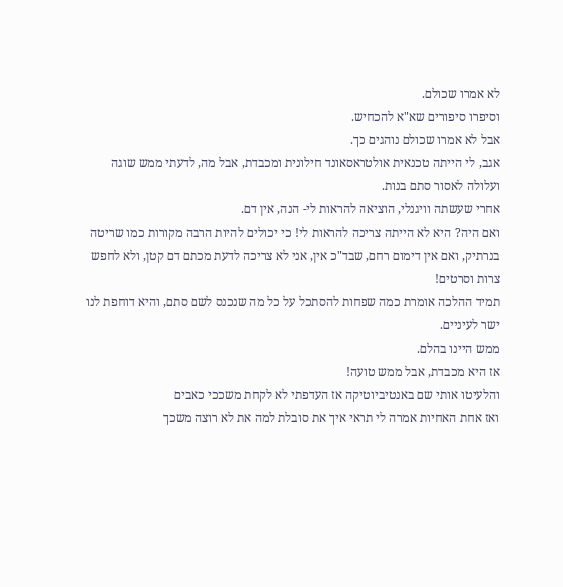לא אמרו שכולם.
וסיפרו סיפורים שא"א להכחיש.
אבל לא אמרו שכולם נוהגים כך.
אגב, לי הייתה טכנאית אולטראסאונד חילונית ומכבדת, אבל מה, לדעתי ממש שוגה ועלולה לאסור סתם בנות.
אחרי שעשתה וויגנלי, הוציאה להראות לי- הנה, אין דם.
ואם היה? היא לא הייתה צריכה להראות לי! כי יכולים להיות הרבה מקורות כמו שריטה בנרתיק, ואם אין דימום רחם, שבד"כ אין, אני לא צריכה לדעת מכתם דם קטן, ולא לחפש צרות וסרטים!
תמיד ההלכה אומרת כמה שפחות להסתכל על כל מה שנכנס לשם סתם, והיא דוחפת לנו ישר לעיניים.
ממש היינו בהלם.
אז היא מכבדת, אבל ממש טועה!
והלעיטו אותי שם באנטיביוטיקה אז העדפתי לא לקחת משככי כאבים
ואז אחת האחיות אמרה לי תראי איך את סובלת למה את לא רוצה משכך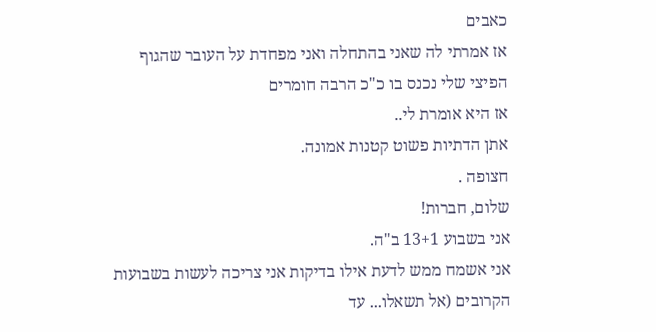כאבים
אז אמרתי לה שאני בהתחלה ואני מפחדת על העובר שהגוף הפיצי שלי נכנס בו כ"כ הרבה חומרים
אז היא אומרת לי..
אתן הדתיות פשוט קטנות אמונה.
חצופה .
שלום, חברות!
אני בשבוע 13+1 ב"ה.
אני אשמח ממש לדעת אילו בדיקות אני צריכה לעשות בשבועות הקרובים (אל תשאלו... עד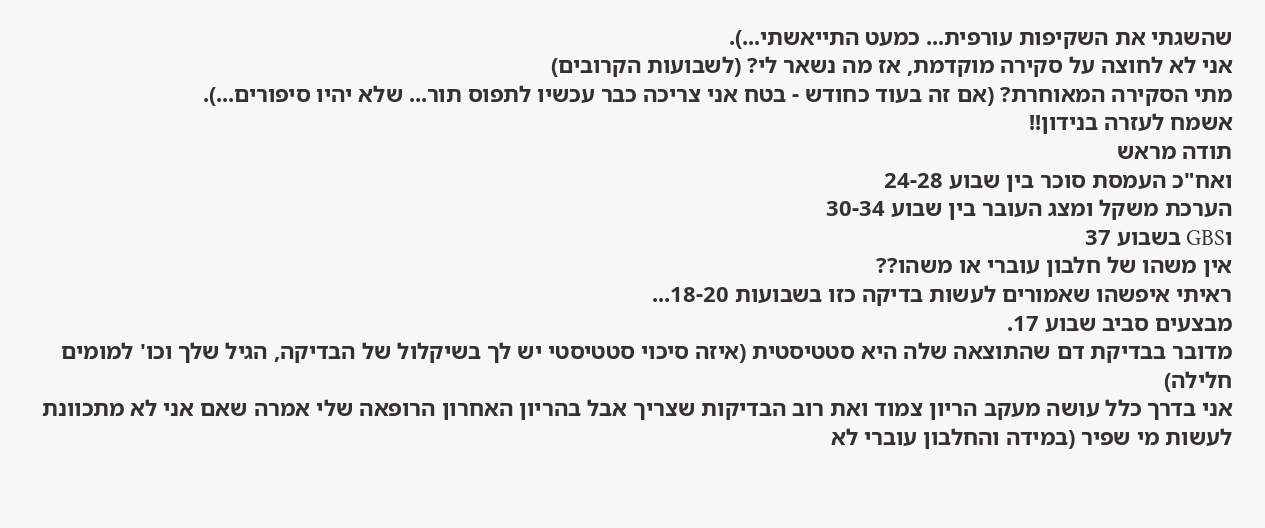שהשגתי את השקיפות עורפית... כמעט התייאשתי...).
אני לא לחוצה על סקירה מוקדמת, אז מה נשאר לי? (לשבועות הקרובים)
מתי הסקירה המאוחרת? (אם זה בעוד כחודש - בטח אני צריכה כבר עכשיו לתפוס תור... שלא יהיו סיפורים...).
אשמח לעזרה בנידון!!
תודה מראש
ואח"כ העמסת סוכר בין שבוע 24-28
הערכת משקל ומצג העובר בין שבוע 30-34
וGBS בשבוע 37
אין משהו של חלבון עוברי או משהו??
ראיתי איפשהו שאמורים לעשות בדיקה כזו בשבועות 18-20...
מבצעים סביב שבוע 17.
מדובר בבדיקת דם שהתוצאה שלה היא סטטיסטית (איזה סיכוי סטטיסטי יש לך בשיקלול של הבדיקה, הגיל שלך וכו' למומים חלילה)
אני בדרך כלל עושה מעקב הריון צמוד ואת רוב הבדיקות שצריך אבל בהריון האחרון הרופאה שלי אמרה שאם אני לא מתכוונת לעשות מי שפיר (במידה והחלבון עוברי לא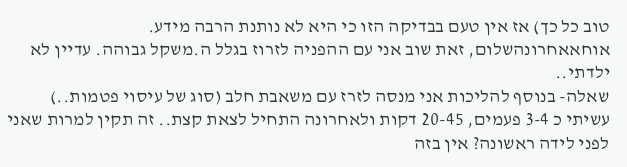טוב כל כך) אז אין טעם בבדיקה הזו כי היא לא נותנת הרבה מידע.
אוחאאחרונהשלום, זאת שוב אני עם ההפניה לזרוז בגלל ה.משקל גבוהה. עדיין לא ילדתי..
שאלה- בנוסף להליכות אני מנסה לזרז עם משאבת חלב (סוג של עיסוי פטמות..)
עשיתי כ 3-4 פעמים, 20-45 דקות ולאחרונה התחיל לצאת קצת.. זה תקין למרות שאני לפני לידה ראשונה? אין בזה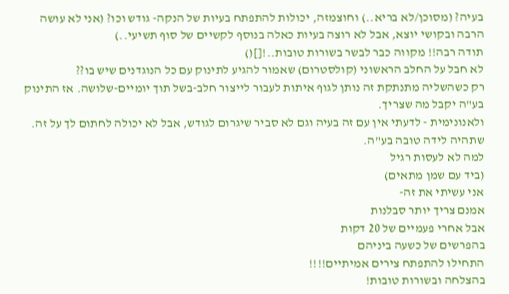בעיה? (מסוכן/לא בריא..) וחוצמזה, יכולות להתפתח בעיות של הנקה- גודש וכו? (אני לא עושה הרבה ובקושי יוצא, אבל לא רוצה בעיות כאלה בנוסף לקשיים של סוף תשיעי..)
תודה רבה!! מקווה כבר לבשר בשורות טובות..![]()
לא חבל על החלב הראשוני (קולסטרום) שאמור להגיע לתינוק עם כל הנוגדנים שיש בו??
רק כשהשליה מתנתקת זה נותן לגוף איתות לעבור לייצור חלב-בשל תוך יומיים-שלושה. אז התינוק בע"ה יקבל מה שצריך.
ולאנונימית - לדעתי אין עם זה בעיה וגם לא סביר שיגרום לגודש, אבל לא יכולה לחתום לך על זה.
שתהיה לידה טובה בע"ה.
למה לא לעסות רגיל
(ביד עם שמן מתאים)
אני עשיתי את זה-
אמנם צריך יותר סבלנות
אבל אחרי פעמיים של 20 דקות
בהפרשים של כשעה ביניהם
התחילו להתפתח צירים אמיתיים!!!!
בהצלחה ובשורות טובות!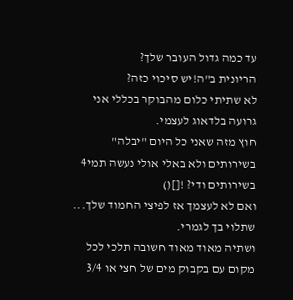עד כמה גדול העובר שלך?
הריונית ב"ה!יש סיכוי כזה?
לא שתיתי כלום מהבוקר בכללי אני גרועה בלדאוג לעצמי.
חוץ מזה שאני כל היום "יבלה" בשירותים ולא באלי אולי נעשה תמי4 בשירותים ודי? ![]()
ואם לא לעצמך אז לפיצי החמוד שלך... שתלוי בך לגמרי.
ושתיה מאוד מאוד חשובה תלכי לכל מקום עם בקבוק מים של חצי או 3/4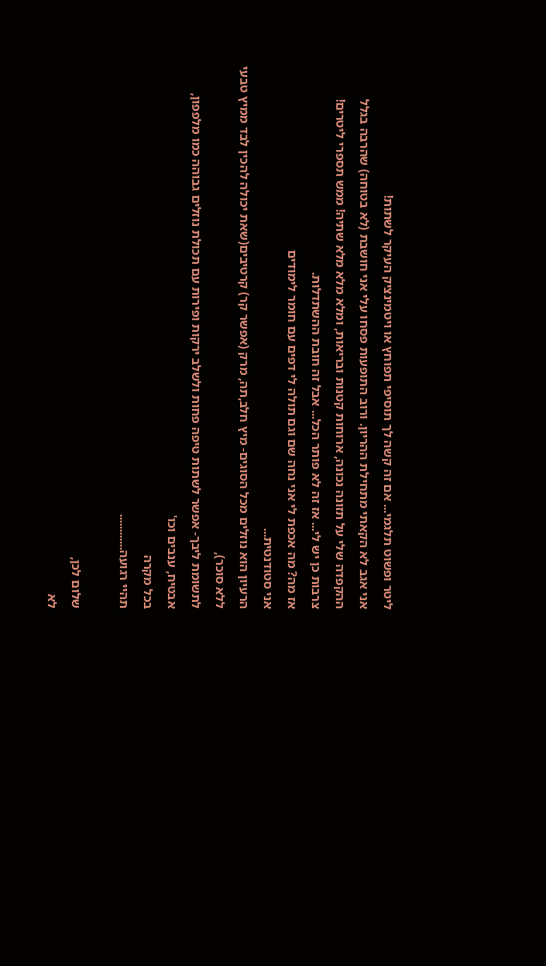ליטר ופשוט תלגמי... אם זה קשה לך תוסיפי תפוחץ או ויטמינציק העיקר לשתות!
אני אגב לא הקאתי מתחילת ההריון. ורוב התופעות פסחו עלי אני חושבת (לא בטוחה) שהרבה בגלל ההקפדה שלי על תזונה נכונה, ארוחות קטנות ובריאות, ומלא מלא מלא שתיה! ממש תספרי ליטרים!
צרבות כן יש לי... אז זה לא פותר הכל... אבל זה חובת ההשתדלות.
אז מה? מה אכפת לי אני נחה שם וגם תולה לי דפים עם חומר לימודים
אני סטודנטית...
הרעיון הוא נוזלים מכל הסוגים- מיץ חלב,תה, מרק (אפשר קר) קרטיבים(שאת יכולה להכין לבד ממיץ טבעי ללא סוכר),
לתשומת ליבך- אפשר לשתות טיפה פחות ולשלב ירקות ופירות עם תכולת נוזלים גבוהה כמו מלפפון, אבטיח, ענבים וכו'
בכל מקרה
תהיי רגועה............

שלום לכן,
לא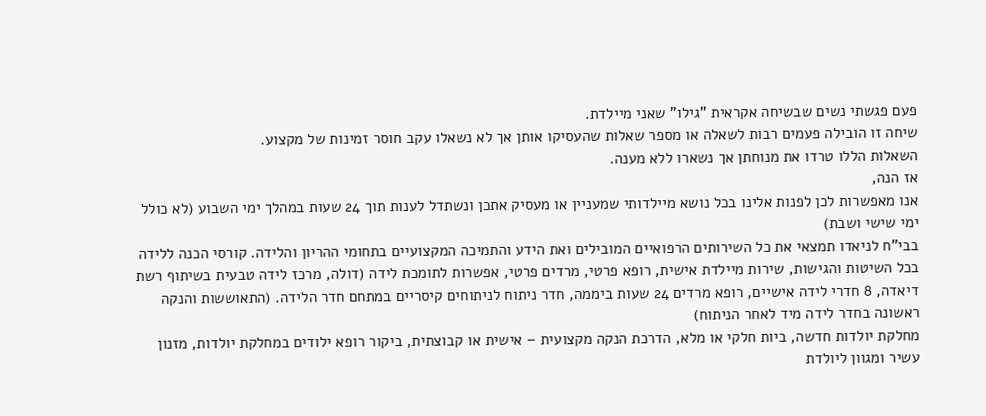פעם פגשתי נשים שבשיחה אקראית "גילו" שאני מיילדת.
שיחה זו הובילה פעמים רבות לשאלה או מספר שאלות שהעסיקו אותן אך לא נשאלו עקב חוסר זמינות של מקצוע.
השאלות הללו טרדו את מנוחתן אך נשארו ללא מענה.
אז הנה,
אנו מאפשרות לכן לפנות אלינו בכל נושא מיילדותי שמעניין או מעסיק אתכן ונשתדל לענות תוך 24 שעות במהלך ימי השבוע (לא כולל ימי שישי ושבת)
בבי"ח לניאדו תמצאי את כל השירותים הרפואיים המובילים ואת הידע והתמיכה המקצועיים בתחומי ההריון והלידה. קורסי הכנה ללידה בכל השיטות והגישות, שירות מיילדת אישית, רופא פרטי, מרדים פרטי, אפשרות לתומכת לידה (דולה, מרכז לידה טבעית בשיתוף רשת דיאדה, 8 חדרי לידה אישיים, רופא מרדים 24 שעות ביממה, חדר ניתוח לניתוחים קיסריים במתחם חדר הלידה. (התאוששות והנקה ראשונה בחדר לידה מיד לאחר הניתוח)
מחלקת יולדות חדשה, ביות חלקי או מלא, הדרכת הנקה מקצועית – אישית או קבוצתית, ביקור רופא ילודים במחלקת יולדות, מזנון עשיר ומגוון ליולדת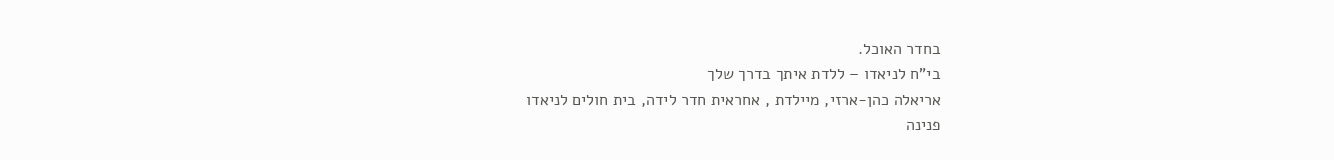בחדר האוכל.
בי"ח לניאדו – ללדת איתך בדרך שלך
אריאלה כהן-ארזי, מיילדת , אחראית חדר לידה, בית חולים לניאדו
פנינה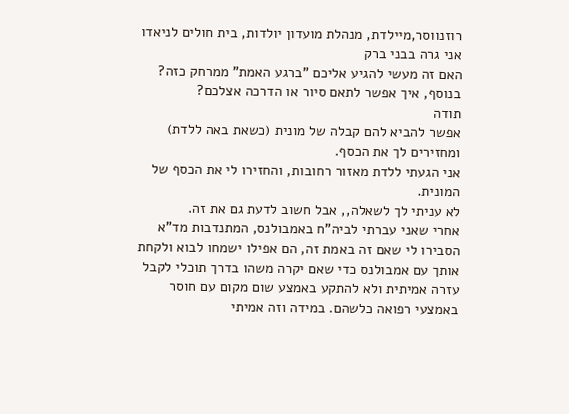רוזנווסר,מיילדת, מנהלת מועדון יולדות, בית חולים לניאדו
אני גרה בבני ברק
האם זה מעשי להגיע אליכם "ברגע האמת" ממרחק כזה?
בנוסף, איך אפשר לתאם סיור או הדרכה אצלכם?
תודה
אפשר להביא להם קבלה של מונית (כשאת באה ללדת) ומחזירים לך את הכסף.
אני הגעתי ללדת מאזור רחובות, והחזירו לי את הכסף של המונית.
לא עניתי לך לשאלה,, אבל חשוב לדעת גם את זה.
אחרי שאני עברתי לביה"ח באמבולנס, המתנדבות מד"א הסבירו לי שאם זה באמת זה, הם אפילו ישמחו לבוא ולקחת אותך עם אמבולנס כדי שאם יקרה משהו בדרך תוכלי לקבל עזרה אמיתית ולא להתקע באמצע שום מקום עם חוסר באמצעי רפואה כלשהם. במידה וזה אמיתי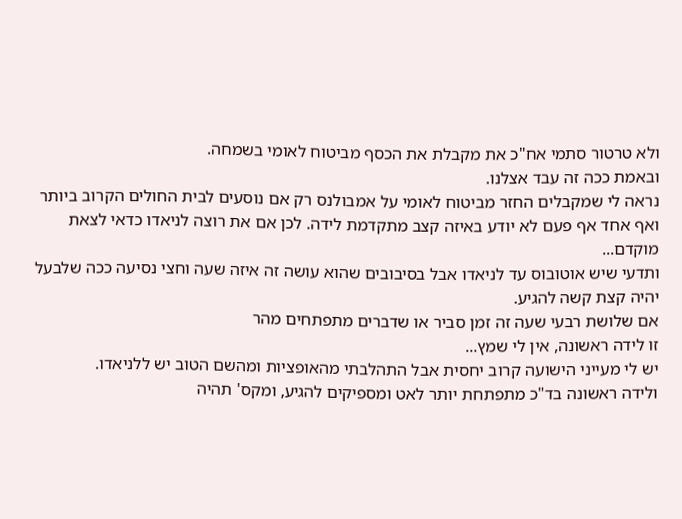ולא טרטור סתמי אח"כ את מקבלת את הכסף מביטוח לאומי בשמחה.
ובאמת ככה זה עבד אצלנו.
נראה לי שמקבלים החזר מביטוח לאומי על אמבולנס רק אם נוסעים לבית החולים הקרוב ביותר
ואף אחד אף פעם לא יודע באיזה קצב מתקדמת לידה. לכן אם את רוצה לניאדו כדאי לצאת מוקדם...
ותדעי שיש אוטובוס עד לניאדו אבל בסיבובים שהוא עושה זה איזה שעה וחצי נסיעה ככה שלבעל יהיה קצת קשה להגיע.
אם שלושת רבעי שעה זה זמן סביר או שדברים מתפתחים מהר
זו לידה ראשונה, אין לי שמץ...
יש לי מעייני הישועה קרוב יחסית אבל התהלבתי מהאופציות ומהשם הטוב יש ללניאדו.
ולידה ראשונה בד"כ מתפתחת יותר לאט ומספיקים להגיע, ומקס' תהיה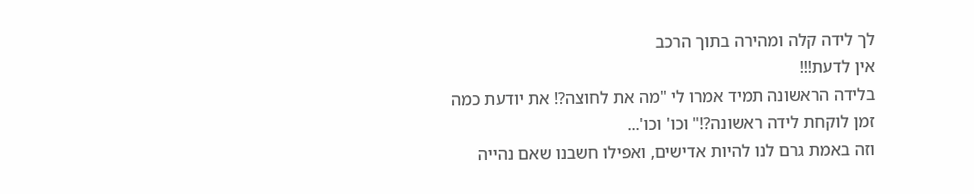לך לידה קלה ומהירה בתוך הרכב
אין לדעת!!!
בלידה הראשונה תמיד אמרו לי "מה את לחוצה?! את יודעת כמה זמן לוקחת לידה ראשונה?!" וכו' וכו'...
וזה באמת גרם לנו להיות אדישים, ואפילו חשבנו שאם נהייה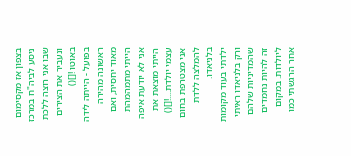בצפון אז מקסימום ניסע לביה"ח במרכז שבו אני רוצה ללכת ונעביר את הצירים באוטו ![]()
בפועל - הייתה לידה ראשונה מהירה מאוד יחסית, ואם הייתי מתמהמהת אני לא יודעת איפה הייתי מוצאת את עצמי יולדת....![]()
אני מצטרפת בחום להמלצה ללדת בלניאדו.
ילדתי בעוד מקומות ורק בלניאדו ראיתי שהמדיניות שלהם זה להיות נחמדים ליולדות. במקום אחר הרגשתי כמו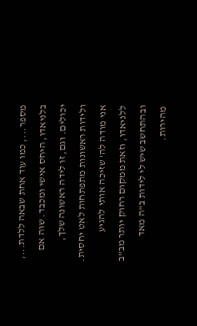מספר..., כמו עוד אחת שבאה ללדת..., בלניאדו, היחס אישי ומכבד. שוה אם יכולים. וגם, זו לידה ראשונה שלך, ולידות ראשונות מתפתחות לאט יחסית.
אני מודה לה' שזיכה אותי להגיע ללניאדו, וזאת ממקום רחוק יותר מב"ב ובהתחשב שיש לי לידות ב"ה מאד מהירות.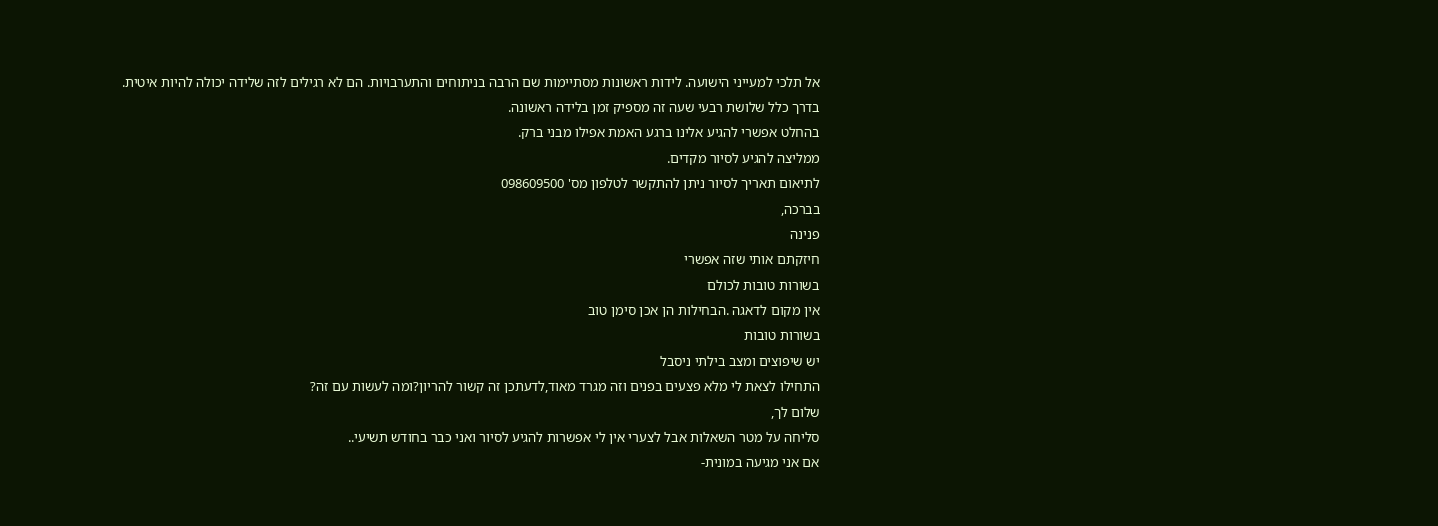אל תלכי למעייני הישועה. לידות ראשונות מסתיימות שם הרבה בניתוחים והתערבויות. הם לא רגילים לזה שלידה יכולה להיות איטית.
בדרך כלל שלושת רבעי שעה זה מספיק זמן בלידה ראשונה.
בהחלט אפשרי להגיע אלינו ברגע האמת אפילו מבני ברק.
ממליצה להגיע לסיור מקדים.
לתיאום תאריך לסיור ניתן להתקשר לטלפון מס' 098609500
בברכה,
פנינה
חיזקתם אותי שזה אפשרי
בשורות טובות לכולם
אין מקום לדאגה .הבחילות הן אכן סימן טוב
בשורות טובות
יש שיפוצים ומצב בילתי ניסבל
התחילו לצאת לי מלא פצעים בפנים וזה מגרד מאוד,לדעתכן זה קשור להריון?ומה לעשות עם זה?
שלום לך,
סליחה על מטר השאלות אבל לצערי אין לי אפשרות להגיע לסיור ואני כבר בחודש תשיעי..
אם אני מגיעה במונית-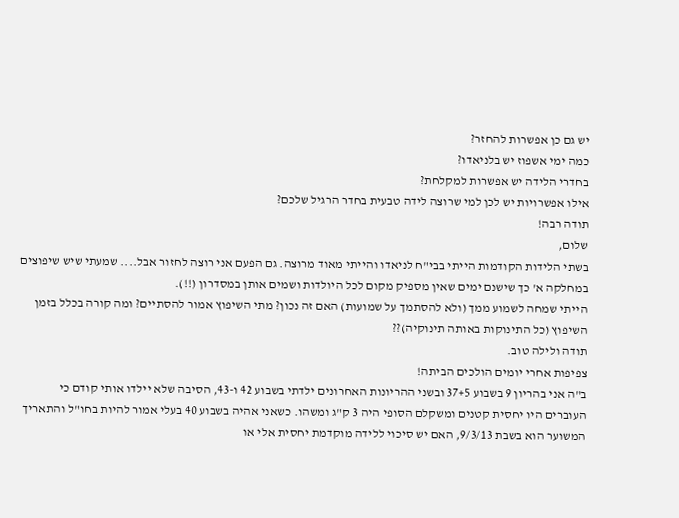יש גם כן אפשרות להחזר?
כמה ימי אשפוז יש בלניאדו?
בחדרי הלידה יש אפשרות למקלחת?
אילו אפשרויות יש לכן למי שרוצה לידה טבעית בחדר הרגיל שלכם?
תודה רבה!
שלום,
בשתי הלידות הקודמות הייתי בבי"ח לניאדו והייתי מאוד מרוצה. גם הפעם אני רוצה לחזור אבל.... שמעתי שיש שיפוצים במחלקה א' כך שישנם ימים שאין מספיק מקום לכל היולדות ושמים אותן במסדרון (!!).
הייתי שמחה לשמוע ממך (ולא להסתמך על שמועות) האם זה נכון? מתי השיפוץ אמור להסתיים? ומה קורה בכלל בזמן השיפוץ (כל התינוקות באותה תינוקיה)??
תודה ולילה טוב.
צפיפות אחרי יומים הולכים הביתה!
ב"ה אני בהריון 9 בשבוע 37+5 ובשני ההריונות האחרונים ילדתי בשבוע 42 ו-43, הסיבה שלא יילדו אותי קודם כי העוברים היו יחסית קטנים ומשקלם הסופי היה 3 ק"ג ומשהו. כשאני אהיה בשבוע 40 בעלי אמור להיות בחו"ל והתאריך המשוער הוא בשבת 9/3/13, האם יש סיכוי ללידה מוקדמת יחסית אלי או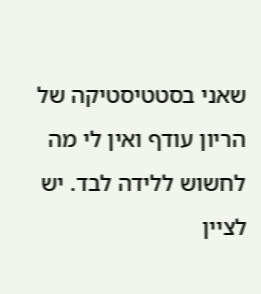שאני בסטטיסטיקה של הריון עודף ואין לי מה לחשוש ללידה לבד. יש לציין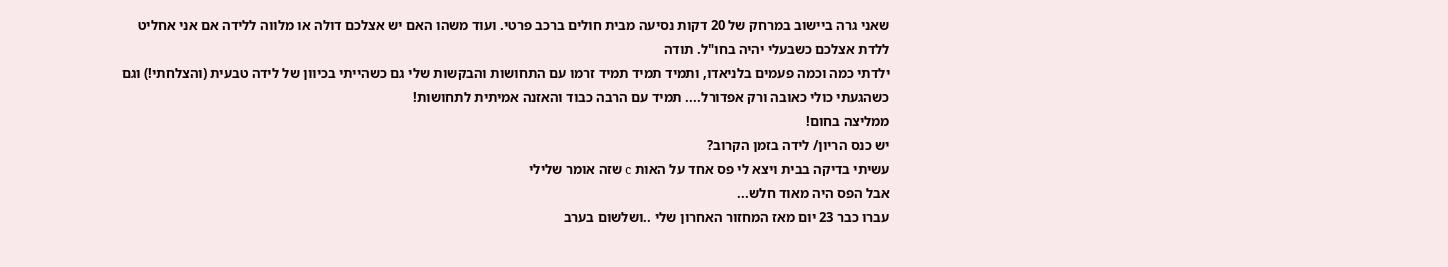שאני גרה ביישוב במרחק של 20 דקות נסיעה מבית חולים ברכב פרטי. ועוד משהו האם יש אצלכם דולה או מלווה ללידה אם אני אחליט ללדת אצלכם כשבעלי יהיה בחו"ל. תודה
ילדתי כמה וכמה פעמים בלניאדו, ותמיד תמיד תמיד זרמו עם התחושות והבקשות שלי גם כשהייתי בכיוון של לידה טבעית (והצלחתי!) וגם כשהגעתי כולי כאובה ורק אפדורל.... תמיד עם הרבה כבוד והאזנה אמיתית לתחושות!
ממליצה בחום!
יש כנס הריון/ לידה בזמן הקרוב?
עשיתי בדיקה בבית ויצא לי פס אחד על האות c שזה אומר שלילי
אבל הפס היה מאוד חלש...
עברו כבר 23 יום מאז המחזור האחרון שלי ..ושלשום בערב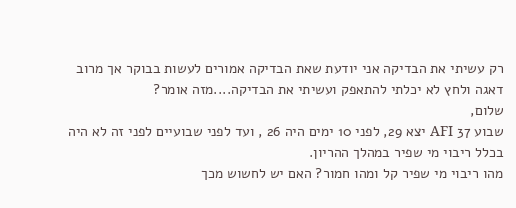רק עשיתי את הבדיקה אני יודעת שאת הבדיקה אמורים לעשות בבוקר אך מרוב דאגה ולחץ לא יכלתי להתאפק ועשיתי את הבדיקה....מזה אומר?
שלום,
שבוע 37 AFI יצא 29, לפני 10 ימים היה 26 , ועד לפני שבועיים לפני זה לא היה בכלל ריבוי מי שפיר במהלך ההריון.
מהו ריבוי מי שפיר קל ומהו חמור? האם יש לחשוש מכך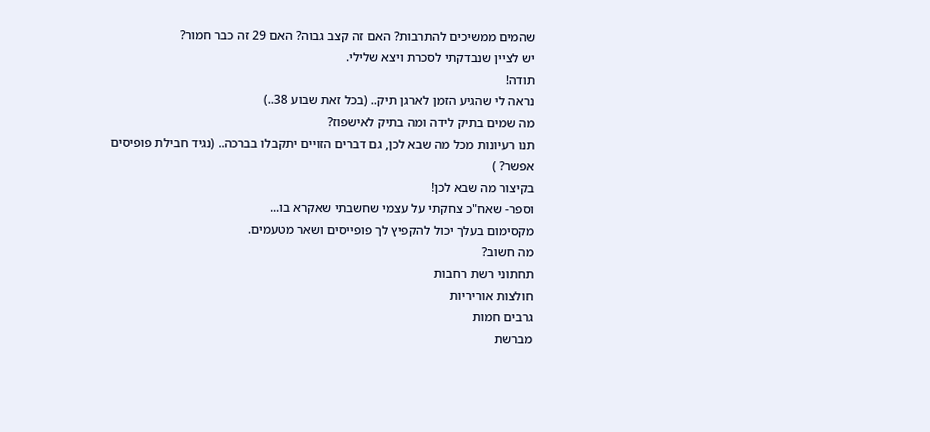שהמים ממשיכים להתרבות? האם זה קצב גבוה? האם 29 זה כבר חמור?
יש לציין שנבדקתי לסכרת ויצא שלילי.
תודה!
נראה לי שהגיע הזמן לארגן תיק.. (בכל זאת שבוע 38..)
מה שמים בתיק לידה ומה בתיק לאישפוז?
תנו רעיונות מכל מה שבא לכן, גם דברים הזויים יתקבלו בברכה.. (נגיד חבילת פופיסים אפשר? )
בקיצור מה שבא לכן!
וספר- שאח"כ צחקתי על עצמי שחשבתי שאקרא בו...
מקסימום בעלך יכול להקפיץ לך פופייסים ושאר מטעמים.
מה חשוב?
תחתוני רשת רחבות
חולצות אוריריות
גרבים חמות
מברשת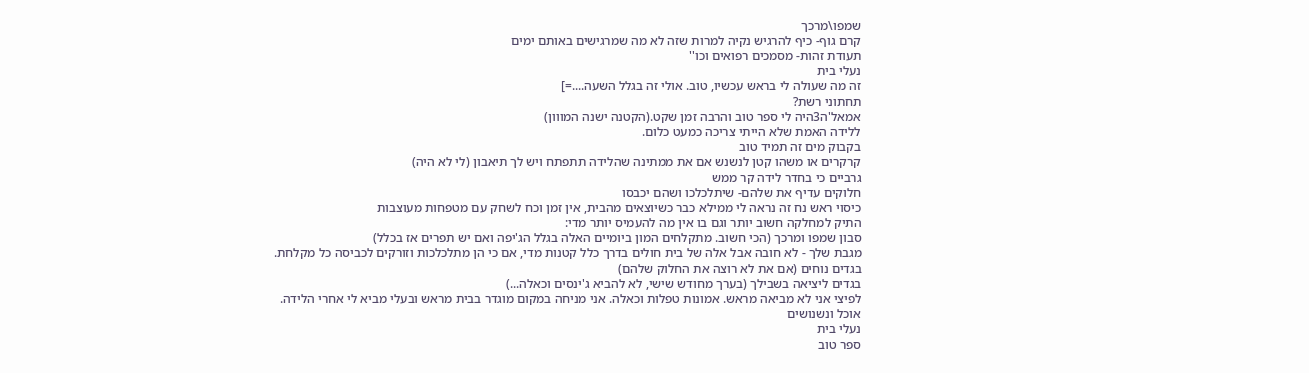שמפו\מרכך
קרם גוף- כיף להרגיש נקיה למרות שזה לא מה שמרגישים באותם ימים
תעודת זהות- מסמכים רפואים וכו''
נעלי בית
זה מה שעולה לי בראש עכשיו, טוב. אולי זה בגלל השעה....=]
תחתוני רשת?
אמאל'ה3היה לי ספר טוב והרבה זמן שקט.(הקטנה ישנה המווון)
ללידה האמת שלא הייתי צריכה כמעט כלום.
בקבוק מים זה תמיד טוב
קרקרים או משהו קטן לנשנש אם את ממתינה שהלידה תתפתח ויש לך תיאבון (לי לא היה)
גרביים כי בחדר לידה קר ממש
חלוקים עדיף את שלהם- שיתלכלכו ושהם יכבסו
כיסוי ראש נח זה נראה לי ממילא כבר כשיוצאים מהבית, אין זמן וכח לשחק עם מטפחות מעוצבות
התיק למחלקה חשוב יותר וגם בו אין מה להעמיס יותר מדי:
סבון שמפו ומרכך (הכי חשוב. מתקלחים המון ביומיים האלה בגלל הג'יפה ואם יש תפרים אז בכלל)
מגבת שלך - לא חובה אבל אלה של בית חולים בדרך כלל קטנות מדי, אם כי הן מתלכלכות וזורקים לכביסה כל מקלחת.
בגדים נוחים (אם את לא רוצה את החלוק שלהם)
בגדים ליציאה בשבילך (בערך מחודש שישי, לא להביא ג'ינסים וכאלה...)
לפיצי אני לא מביאה מראש. אמונות טפלות וכאלה. אני מניחה במקום מוגדר בבית מראש ובעלי מביא לי אחרי הלידה.
אוכל ונשנושים
נעלי בית
ספר טוב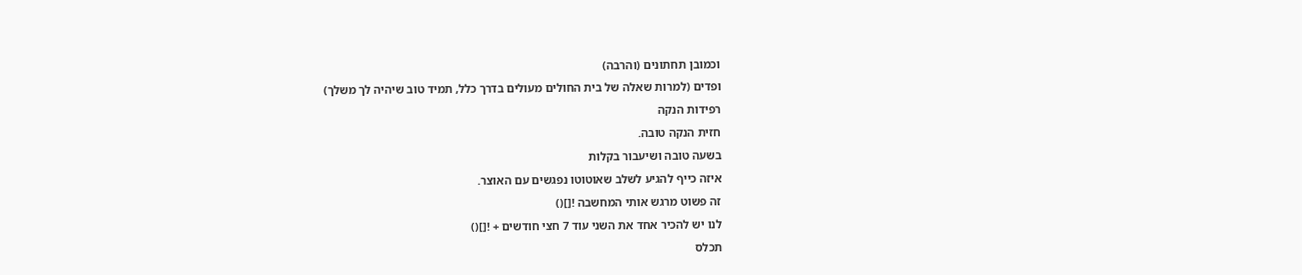וכמובן תחתונים (והרבה)
ופדים (למרות שאלה של בית החולים מעולים בדרך כלל, תמיד טוב שיהיה לך משלך)
רפידות הנקה
חזית הנקה טובה.
בשעה טובה ושיעבור בקלות
איזה כייף להגיע לשלב שאוטוטו נפגשים עם האוצר.
זה פשוט מרגש אותי המחשבה ![]()
לנו יש להכיר אחד את השני עוד 7 חצי חודשים + ![]()
תכלס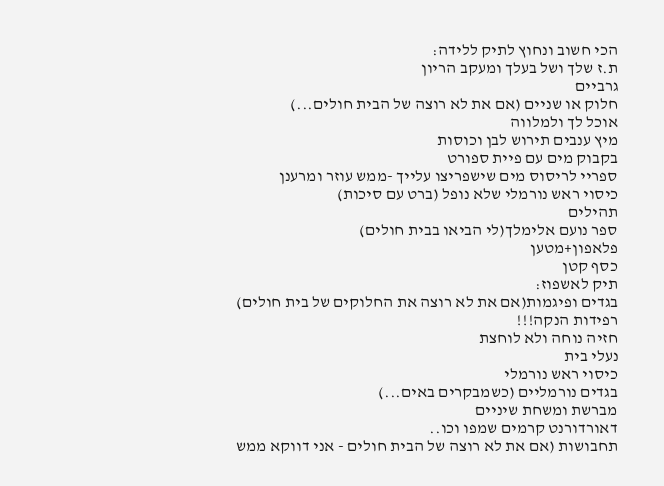הכי חשוב ונחוץ לתיק ללידה:
ת.ז שלך ושל בעלך ומעקב הריון
גרביים
חלוק או שניים (אם את לא רוצה של הבית חולים...)
אוכל לך ולמלווה
מיץ ענבים תירוש לבן וכוסות
בקבוק מים עם פיית ספורט
ספריי לריסוס מים שישפריצו עלייך -ממש עוזר ומרענן
כיסוי ראש נורמלי שלא נופל (ברט עם סיכות)
תהילים
ספר נועם אלימלך(לי הביאו בבית חולים)
פלאפון+מטען
כסף קטן
תיק לאשפוז:
בגדים ופיגמות(אם את לא רוצה את החלוקים של בית חולים)
רפידות הנקה!!!
חזיה נוחה ולא לוחצת
נעלי בית
כיסוי ראש נורמלי
בגדים נורמליים (כשמבקרים באים...)
מברשת ומשחת שיניים
דאורדורנט קרמים שמפו וכו..
תחבושות (אם את לא רוצה של הבית חולים - אני דווקא ממש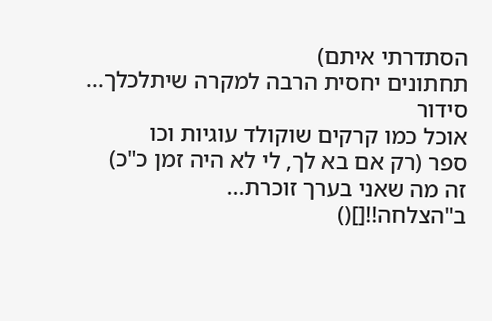הסתדרתי איתם)
תחתונים יחסית הרבה למקרה שיתלכלך...
סידור
אוכל כמו קרקים שוקולד עוגיות וכו
ספר (רק אם בא לך, לי לא היה זמן כ"כ)
זה מה שאני בערך זוכרת...
ב"הצלחה!![]()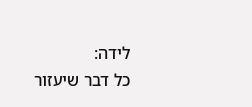לידה:
כל דבר שיעזור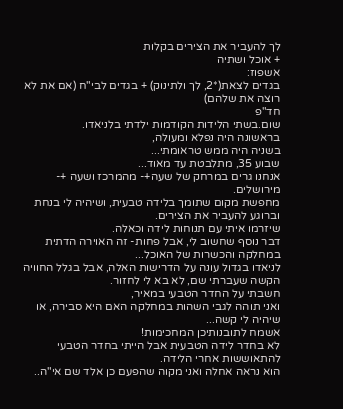לך להעביר את הצירים בקלות
+ אוכל ושתיה
אשפוז:
בגדים לצאת(*2, לך ולתינוק) + בגדים לבי"ח (אם את לא רוצה את שלהם)
חד"פ
שום.בשתי הלידות הקודמות ילדתי בלניאדו.
בראשונה היה נפלא ומעולה,
בשניה היה ממש טראומתי...
שבוע 35, מתלבטת עד מאוד...
אנחנו גרים במרחק של שעה+- מהמרכז ושעה +- מירושלים.
מחפשת מקום שתומך בלידה טבעית, ושיהיה לי בנחת וברוגע להעביר את הצירים.
שיזרמו איתי עם תנוחות לידה וכאלה.
דבר נוסף שחשוב לי, אבל פחות- זה האוירה הדתית במחלקה והכשרות של האוכל...
לניאדו בגדול עונה על הדרישות האלה, אבל בגלל החוויה הקשה שעברתי שם, לא בא לי לחזור.
חשבתי על החדר הטבעי במאיר,
ואני תוהה לגבי השהות במחלקה האם היא סבירה, או שיהיה לי קשה...
אשמח לתובנותיכן המחכימות!
לא בחדר לידה הטבעית אבל הייתי בחדר הטבעי להתאוששות אחרי הלידה.
הוא נראה אחלה ואני מקוה שהפעם כן אלד שם אי"ה..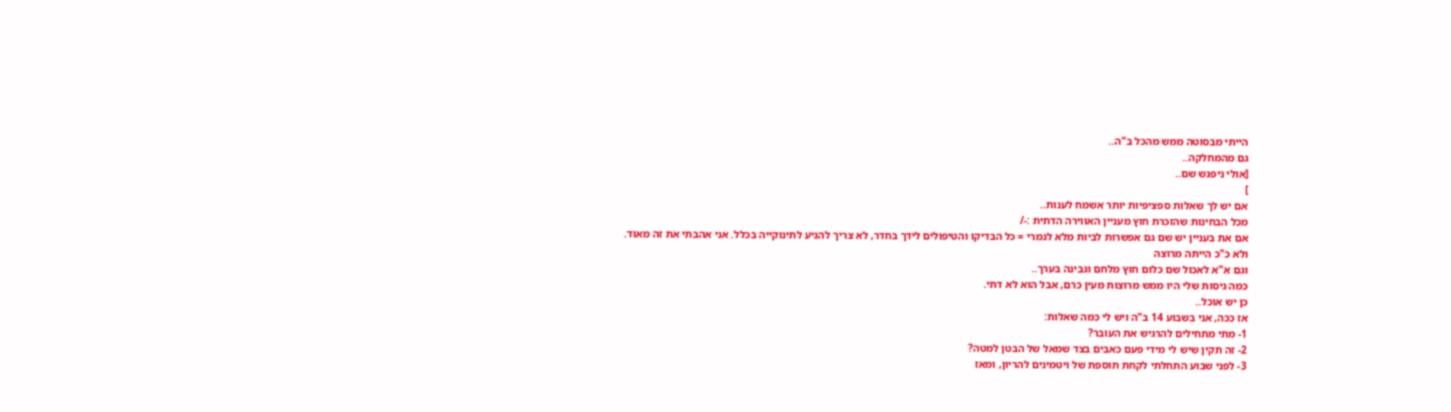הייתי מבסוטה ממש מהכל ב"ה..
גם מהמחלקה..
[אולי ניפגש שם..
]
אם יש לך שאלות ספציפיות יותר אשמח לענות..
מכל הבחינות שהזכרת חוץ מעניין האווירה הדתית :-/
אם את בעניין יש שם גם אפשרות לביות מלא לגמרי = כל הבדיקו והטיפולים לידך בחדר, לא צריך להגיע לתינוקייה בכלל. אני אהבתי את זה מאוד.
ולא כ"כ הייתה מרוצה
וגם א"א לאכול שם כלום חוץ מלחם וגבינה בערך..
כמה גיסות שלי היו ממש מרוצות מעין כרם, אבל הוא לא דתי.
כן יש אוכל..
אז ככה, אני בשבוע 14 ב"ה ויש לי כמה שאלות:
1- מתי מתחילים להרגיש את העובר?
2- זה תקין שיש לי מידי פעם כאבים בצד שמאל של הבטן למטה?
3- לפני שבוע התחלתי לקחת תוספת של ויטמינים להריון, ומאז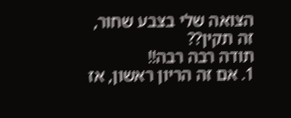הצואה שלי בצבע שחור, זה תקין??
תודה רבה רבה!!
1. אם זה הריון ראשון, אז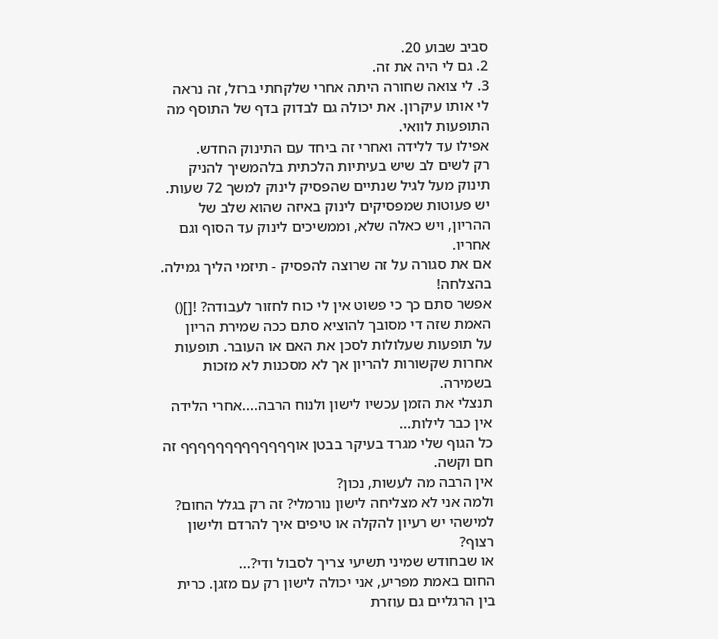סביב שבוע 20.
2. גם לי היה את זה.
3. לי צואה שחורה היתה אחרי שלקחתי ברזל, זה נראה לי אותו עיקרון. את יכולה גם לבדוק בדף של התוסף מה התופעות לוואי.
אפילו עד ללידה ואחרי זה ביחד עם התינוק החדש.
רק לשים לב שיש בעיתיות הלכתית בלהמשיך להניק תינוק מעל לגיל שנתיים שהפסיק לינוק למשך 72 שעות.
יש פעוטות שמפסיקים לינוק באיזה שהוא שלב של ההריון, ויש כאלה שלא, וממשיכים לינוק עד הסוף וגם אחריו.
אם את סגורה על זה שרוצה להפסיק - תיזמי הליך גמילה. בהצלחה!
אפשר סתם כך כי פשוט אין לי כוח לחזור לעבודה? ![]()
האמת שזה די מסובך להוציא סתם ככה שמירת הריון
על תופעות שעלולות לסכן את האם או העובר. תופעות אחרות שקשורות להריון אך לא מסכנות לא מזכות בשמירה.
תנצלי את הזמן עכשיו לישון ולנוח הרבה....אחרי הלידה אין כבר לילות...
כל הגוף שלי מגרד בעיקר בבטן אוףףףףףףףףףףףףף זה חם וקשה.
אין הרבה מה לעשות, נכון?
ולמה אני לא מצליחה לישון נורמלי? זה רק בגלל החום?
למישהי יש רעיון להקלה או טיפים איך להרדם ולישון רצוף?
או שבחודש שמיני תשיעי צריך לסבול ודי?...
החום באמת מפריע, אני יכולה לישון רק עם מזגן. כרית בין הרגליים גם עוזרת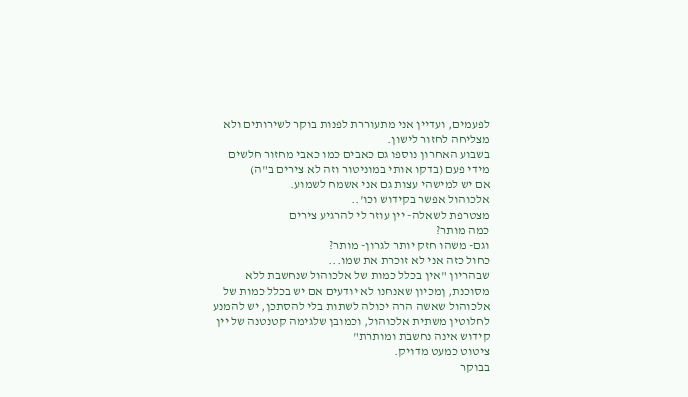לפעמים, ועדיין אני מתעוררת לפנות בוקר לשירותים ולא מצליחה לחזור לישון.
בשבוע האחרון נוספו גם כאבים כמו כאבי מחזור חלשים מידי פעם (בדקו אותי במוניטור וזה לא צירים ב"ה)
אם יש למישהי עצות גם אני אשמח לשמוע.
אלכוהול אפשר בקידוש וכו'..
מצטרפת לשאלה- יין עוזר לי להרגיע צירים
כמה מותר?
וגם- משהו חזק יותר לגרון- מותר?
כחול כזה אני לא זוכרת את שמו...
שבהריון "אין בכלל כמות של אלכוהול שנחשבת ללא מסוכנת, ןמכיון שאנחנו לא יודעים אם יש בכלל כמות של אלכוהול שאשה הרה יכולה לשתות בלי להסתכן, יש להמנע לחלוטין משתית אלכוהול, וכמובן שלגימה קטנטנה של יין קידוש אינה נחשבת ומותרת"
ציטוט כמעט מדויק.
בבוקר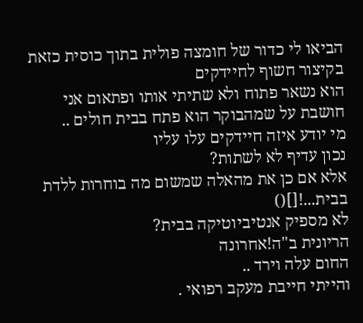הביאו לי כדור של חומצה פולית בתוך כוסית כזאת בקיצור חשוף לחיידקים
הוא נשאר פתוח ולא שתיתי אותו ופתאום אני חושבת על שמהבוקר הוא פתח בבית חולים ..
מי יודע איזה חיידקים עלו עליו
נכון עדיף לא לשתות?
אלא אם כן את מהאלה שמשום מה בוחרות ללדת בבית...![]()
לא מספיק אנטיביוטיקה בבית?
הריונית ב"ה!אחרונה
החום עלה וירד ..
והייתי חייבת מעקב רפואי .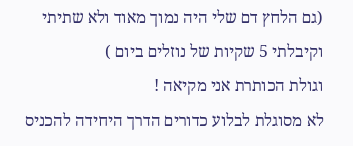(גם הלחץ דם שלי היה נמוך מאוד ולא שתיתי וקיבלתי 5 שקיות של נוזלים ביום )
וגולת הכותרת אני מקיאה !
לא מסוגלת לבלוע כדורים הדרך היחידה להכניס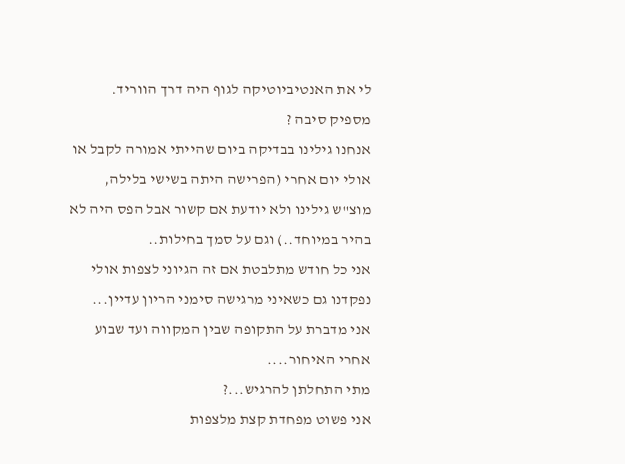לי את האנטיביוטיקה לגוף היה דרך הווריד.
מספיק סיבה ?
אנחנו גילינו בבדיקה ביום שהייתי אמורה לקבל או אולי יום אחרי (הפרישה היתה בשישי בלילה, מוצ"ש גילינו ולא יודעת אם קשור אבל הפס היה לא בהיר במיוחד..) וגם על סמך בחילות..
אני כל חודש מתלבטת אם זה הגיוני לצפות אולי נפקדנו גם כשאיני מרגישה סימני הריון עדיין...
אני מדברת על התקופה שבין המקווה ועד שבוע אחרי האיחור....
מתי התחלתן להרגיש...?
אני פשוט מפחדת קצת מלצפות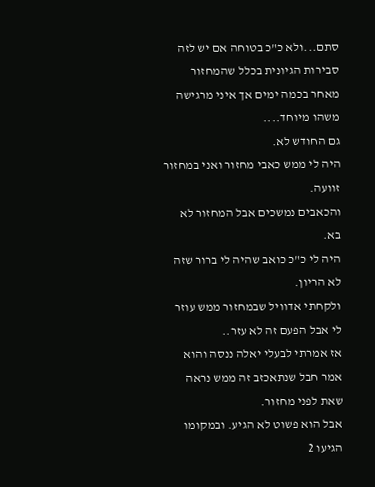סתם...ולא כ"כ בטוחה אם יש לזה סבירות הגיונית בכלל שהמחזור מאחר בכמה ימים אך איני מרגישה משהו מיוחד....
גם החודש לא.
היה לי ממש כאבי מחזור ואני במחזור זוועה.
והכאבים נמשכים אבל המחזור לא בא.
היה לי כ"כ כואב שהיה לי ברור שזה לא הריון.
ולקחתי אדוויל שבמחזור ממש עוזר לי אבל הפעם זה לא עזר..
אז אמרתי לבעלי יאלה ננסה והוא אמר חבל שנתאכזב זה ממש נראה שאת לפני מחזור.
אבל הוא פשוט לא הגיע. ובמקומו הגיעו 2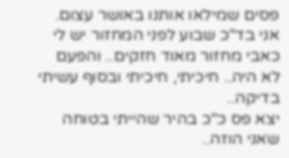פסים שמילאו אותנו באושר עצום.
אני בד"כ שבוע לפני המחזור יש לי כאבי מחזור מאוד חזקים.. והפעם לא היה.. חיכיתי, חיכיתי ובסוף עשיתי בדיקה..
יצא פס כ"כ בהיר שהייתי בטוחה שאני הוזה..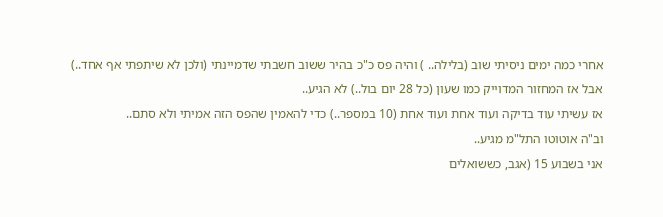אחרי כמה ימים ניסיתי שוב (בלילה.. ) והיה פס כ"כ בהיר ששוב חשבתי שדמיינתי (ולכן לא שיתפתי אף אחד..)
אבל אז המחזור המדוייק כמו שעון (כל 28 יום בול..) לא הגיע..
אז עשיתי עוד בדיקה ועוד אחת ועוד אחת (10 במספר..) כדי להאמין שהפס הזה אמיתי ולא סתם..
וב"ה אוטוטו התל"מ מגיע..
אני בשבוע 15 (אגב, כששואלים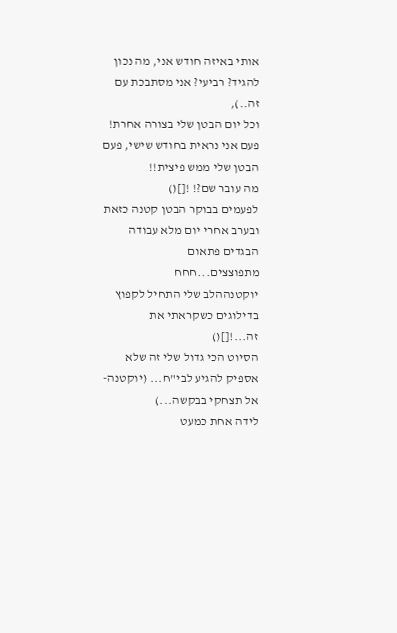אותי באיזה חודש אני, מה נכון להגיד? רביעי? אני מסתבכת עם זה..),
וכל יום הבטן שלי בצורה אחרת! פעם אני נראית בחודש שישי, פעם הבטן שלי ממש פיצית!!
מה עובר שם?! ![]()
לפעמים בבוקר הבטן קטנה כזאת ובערב אחרי יום מלא עבודה הבגדים פתאום מתפוצצים...חחח
יוקטנההלב שלי התחיל לקפוץ בדילוגים כשקראתי את זה...![]()
הסיוט הכי גדול שלי זה שלא אספיק להגיע לבי"ח... (יוקטנה- אל תצחקי בבקשה...)
לידה אחת כמעט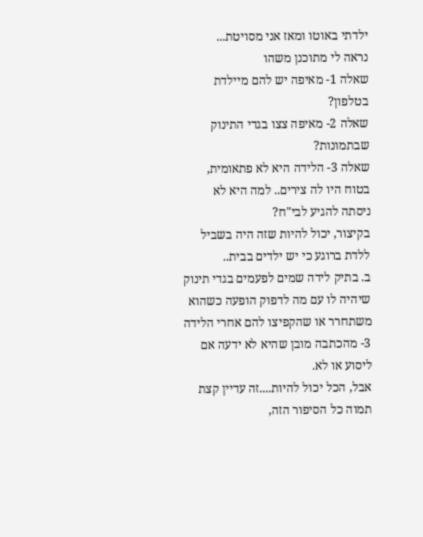ילדתי באוטו ומאז אני מסויטת...
נראה לי מתוכנן משהו
שאלה 1- מאיפה יש להם מיילדת בטלפון?
שאלה 2- מאיפה צצו בגדי התינוק שבתמונות?
שאלה 3- הלידה היא לא פתאומית, בטוח היו לה צירים.. למה היא לא ניסתה להגיע לבי"ח?
בקיצור, יכול להיות שזה היה בשביל ללדת ברוגע כי יש ילדים בבית..
ב. בתיק לידה שמים לפעמים בגדי תינוק שיהיה לו עם מה לדפוק הופעה כשהוא משתחרר או שהקפיצו להם אחרי הלידה
3- מהכתבה מובן שהיא לא ידעה אם ליסוע או לא.
אבל, הכל יכול להיות....זה עדיין קצת תמוה כל הסיפור הזה,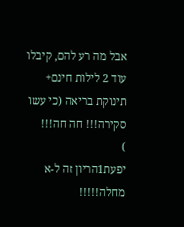אבל מה רע להם, קיבלו עוד 2 לילות חינם+ תינוקת בריאה (כי עשו סקירה!!! חה חה!!!
)
יפעת1הריון זה ל-א מחלה!!!!!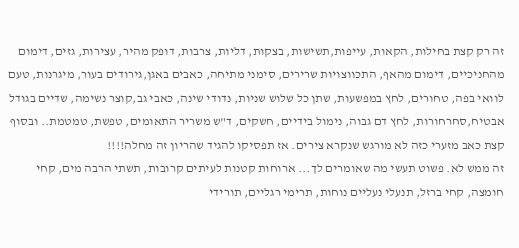זה רק קצת בחילות, הקאות, עייפות,תשישות, בצקות, דליות, צרבות, דופק מהיר, עצירות, גזים, דימום מהחניכיים, דימום מהאף, התכווצויות שרירים, סימני מתיחה, כאבים באגן,גירודים בעור, מיגרנות, טעם לוואי בפה, טחורים, לחץ במפשעות, שתן כל שלוש שניות, נדודי שינה, כאבי גב,קוצר נשימה, שדיים בגודל אבטיח,סחרחורות, לחץ דם גבוה, נימול בידיים, חשקים, ד"ש משריר התאומים, טפשת, טמטמת.. ובסוף קצת כאב מזערי כזה לא מורגש שנקרא צירים. אז תפסיקו להגיד שהריון זה מחלה!!!!
זה ממש לא. פשוט תעשי מה שאומרים לך... ארוחות קטנות לעיתים קרובות, תשתי הרבה מים, קחי חומצה, קחי ברזל, תנעלי נעליים נוחות, תרימי רגליים, תורידי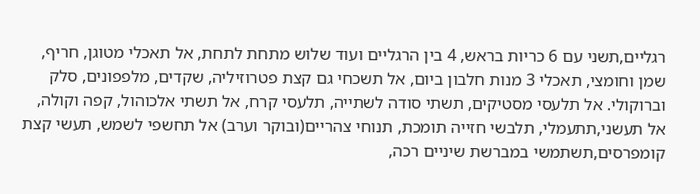רגליים,תשני עם 6 כריות בראש, 4 בין הרגליים ועוד שלוש מתחת לתחת, אל תאכלי מטוגן, חריף, שמן וחומצי, תאכלי 3 מנות חלבון ביום, אל תשכחי גם קצת פטרוזיליה, שקדים, מלפפונים, סלק וברוקולי. אל תלעסי מסטיקים, תשתי סודה לשתייה, תלעסי קרח, אל תשתי אלכוהול, קפה וקולה, אל תעשני,תתעמלי, תלבשי חזייה תומכת, תנוחי צהריים(ובוקר וערב) אל תחשפי לשמש, תעשי קצת קומפרסים,תשתמשי במברשת שיניים רכה,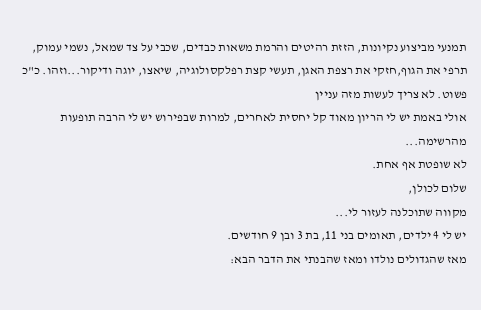תמנעי מביצוע נקיונות, הזזת רהיטים והרמת משאות כבדים, שכבי על צד שמאל, נשמי עמוק, תרפי את הגוף,חזקי את רצפת האגן, תעשי קצת רפלקסולוגיה, שיאצו, יוגה ודיקור...וזהו. כ"כ פשוט. לא צריך לעשות מזה עניין
אולי באמת יש לי הריון מאוד קל יחסית לאחרים, למרות שבפירוש יש לי הרבה תופעות מהרשימה...
לא שופטת אף אחת.
שלום לכולן,
מקווה שתוכלנה לעזור לי...
יש לי 4 ילדים, תאומים בני 11, בת 3 ובן 9 חודשים.
מאז שהגדולים נולדו ומאז שהבנתי את הדבר הבא: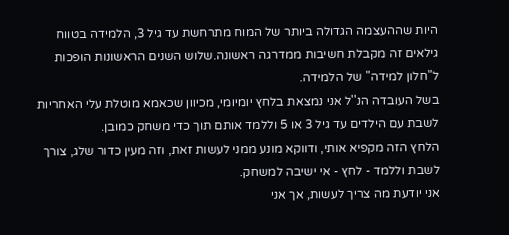היות שההעצמה הגדולה ביותר של המוח מתרחשת עד גיל 3, הלמידה בטווח גילאים זה מקבלת חשיבות ממדרגה ראשונה.שלוש השנים הראשונות הופכות ל"חלון למידה" של הלמידה.
בשל העובדה הנ''ל אני נמצאת בלחץ יומיומי, מכיוון שכאמא מוטלת עלי האחריות לשבת עם הילדים עד גיל 3 או 5 וללמד אותם תוך כדי משחק כמובן.
הלחץ הזה מקפיא אותי, ודווקא מונע ממני לעשות זאת, וזה מעין כדור שלג, צורך לשבת וללמד - לחץ - אי ישיבה למשחק.
אני יודעת מה צריך לעשות, אך אני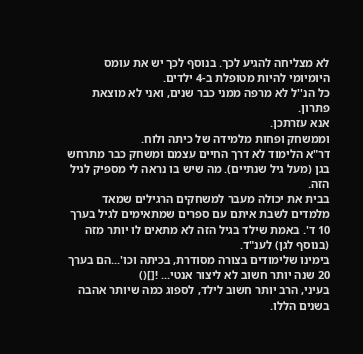לא מצליחה להגיע לכך. בנוסף לכך יש את עומס היומיומי להיות מטופלת ב-4 ילדים.
כל הנ''ל לא מרפה ממני כבר שנים, ואני לא מוצאת פתרון.
אנא עזרתכן.
וממשחק ופחות מלמידה של כיתה ולוח.
דר"א הלימוד לא דרך החיים עצמם ומשחק כבר מתרחש בגן (מעל גיל שנתיים). מה שיש בו נראה לי מספיק לגיל הזה.
בבית את יכולה מעבר למשחקים הרגילים שמאד מלמדים לשבת איתם עם ספרים שמתאימים לגיל בערך 10 ד'. באמת שילד בגיל הזה לא מתאים לו יותר מזה (בנוסף לגן) לענ"ד.
בימינו שלימודים בצורה מסודרת, בכיתה וכו'...הם בערך 20 שנה יותר חשוב לא ליצור אנטי... ![]()
בעיני, הרב יותר חשוב לילד, לספוג כמה שיותר אהבה בשנים הללו.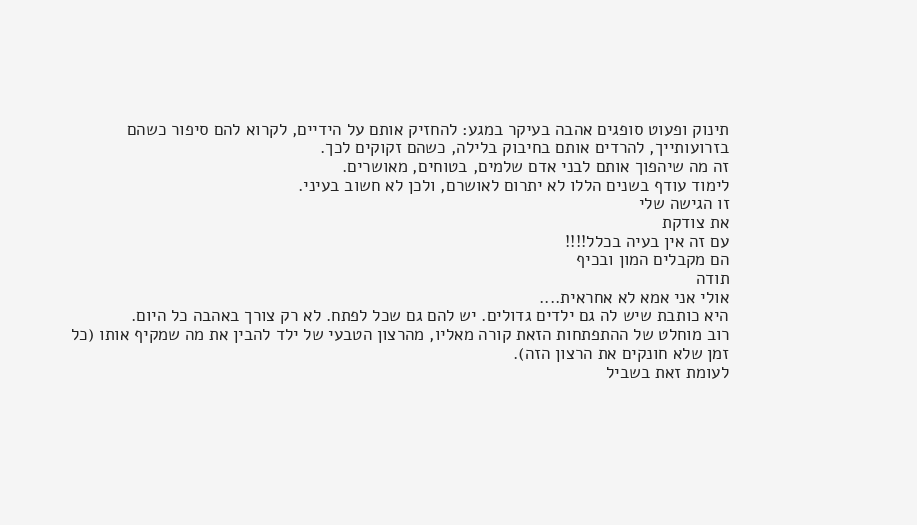תינוק ופעוט סופגים אהבה בעיקר במגע: להחזיק אותם על הידיים, לקרוא להם סיפור כשהם בזרועותייך, להרדים אותם בחיבוק בלילה, כשהם זקוקים לכך.
זה מה שיהפוך אותם לבני אדם שלמים, בטוחים, מאושרים.
לימוד עודף בשנים הללו לא יתרום לאושרם, ולכן לא חשוב בעיני.
זו הגישה שלי
את צודקת
עם זה אין בעיה בכלל!!!!
הם מקבלים המון ובכיף
תודה
אולי אני אמא לא אחראית....
היא כותבת שיש לה גם ילדים גדולים. יש להם גם שכל לפתח. לא רק צורך באהבה כל היום.
רוב מוחלט של ההתפתחות הזאת קורה מאליו, מהרצון הטבעי של ילד להבין את מה שמקיף אותו (כל זמן שלא חונקים את הרצון הזה).
לעומת זאת בשביל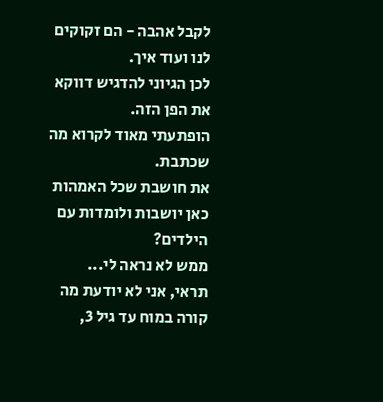לקבל אהבה - הם זקוקים לנו ועוד איך.
לכן הגיוני להדגיש דווקא את הפן הזה.
הופתעתי מאוד לקרוא מה שכתבת.
את חושבת שכל האמהות כאן יושבות ולומדות עם הילדים?
ממש לא נראה לי...
תראי, אני לא יודעת מה קורה במוח עד גיל 3,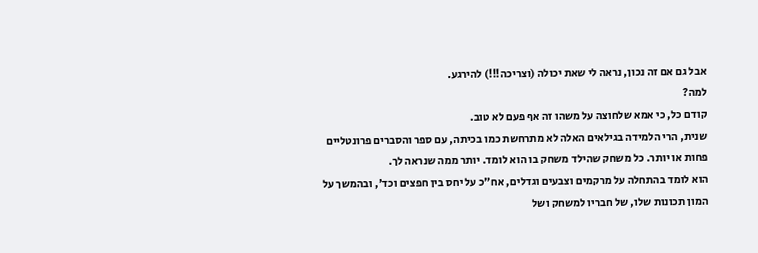אבל גם אם זה נכון, נראה לי שאת יכולה (וצריכה!!!) להירגע.
למה?
קודם כל, כי אמא שלחוצה על משהו זה אף פעם לא טוב.
שנית, הרי הלמידה בגילאים האלה לא מתרחשת כמו בכיתה, עם ספר והסברים פרונטליים פחות או יותר. כל משחק שהילד משחק בו הוא לומד. יותר ממה שנראה לך.
הוא לומד בהתחלה על מרקמים וצבעים וגדלים, אח"כ על יחס בין חפצים וכד', ובהמשך על המון תכונות שלו, של חבריו למשחק ושל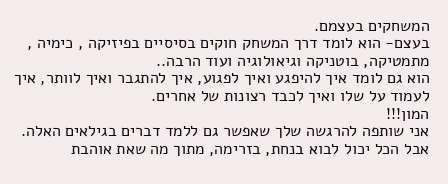המשחקים בעצמם.
בעצם- הוא לומד דרך המשחק חוקים בסיסיים בפיזיקה , כימיה , מתמטיקה, בוטניקה וגיאולוגיה ועוד הרבה..
הוא גם לומד איך להיפגע ואיך לפגוע, איך להתגבר ואיך לוותר, איך לעמוד על שלו ואיך לכבד רצונות של אחרים.
המון!!!
אני שותפה להרגשה שלך שאפשר גם ללמד דברים בגילאים האלה. אבל הכל יכול לבוא בנחת, בזרימה, מתוך מה שאת אוהבת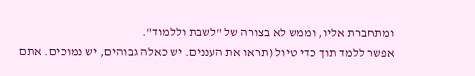ומתחברת אליו, וממש לא בצורה של "לשבת וללמוד".
אפשר ללמד תוך כדי טיול (תראו את העננים. יש כאלה גבוהים, יש נמוכים. אתם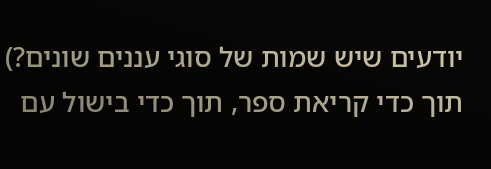יודעים שיש שמות של סוגי עננים שונים?)
תוך כדי קריאת ספר, תוך כדי בישול עם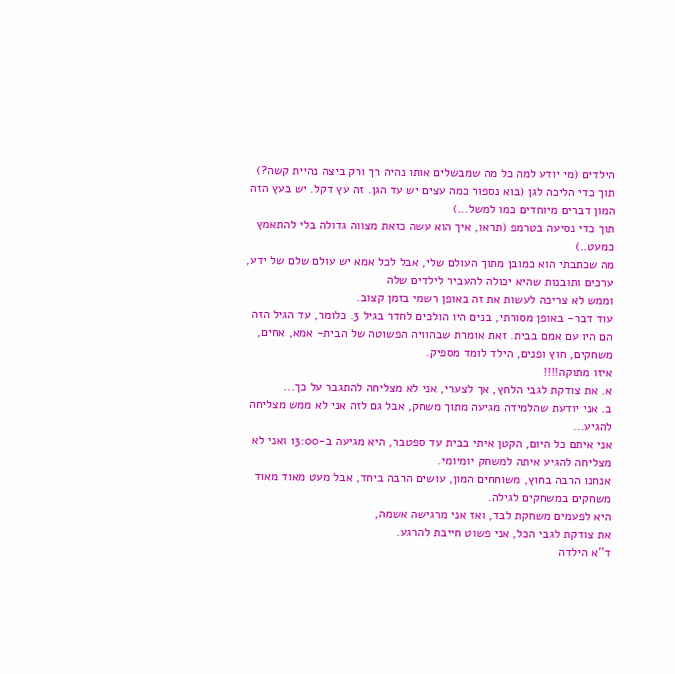הילדים (מי יודע למה כל מה שמבשלים אותו נהיה רך ורק ביצה נהיית קשה?)
תוך כדי הליכה לגן (בוא נספור כמה עצים יש עד הגן. זה עץ דקל. יש בעץ הזה המון דברים מיוחדים כמו למשל...)
תוך כדי נסיעה בטרמפ (תראו, איך הוא עשה כזאת מצווה גדולה בלי להתאמץ כמעט..)
מה שכתבתי הוא כמובן מתוך העולם שלי, אבל לכל אמא יש עולם שלם של ידע, ערכים ותובנות שהיא יכולה להעביר לילדים שלה
וממש לא צריכה לעשות את זה באופן רשמי בזמן קצוב.
עוד דבר- באופן מסורתי, בנים היו הולכים לחדר בגיל 3. כלומר, עד הגיל הזה הם היו עם אמם בבית. זאת אומרת שבהוויה הפשוטה של הבית- אמא, אחים, משחקים, חוץ ופנים, הילד לומד מספיק.
איזו מתוקה!!!!
א. את צודקת לגבי הלחץ, אך לצערי, אני לא מצליחה להתגבר על כך...
ב. אני יודעת שהלמידה מגיעה מתוך משחק, אבל גם לזה אני לא ממש מצליחה להגיע...
אני איתם כל היום, הקטן איתי בבית עד ספטבר, היא מגיעה ב-13:00 ואני לא מצליחה להגיע איתה למשחק יומיומי.
אנחנו הרבה בחוץ, משוחחים המון, עושים הרבה ביחד, אבל מעט מאוד מאוד משחקים במשחקים לגילה.
היא לפעמים משחקת לבד, ואז אני מרגישה אשמה,
את צודקת לגבי הכל, אני פשוט חייבת להרגע.
ד''א הילדה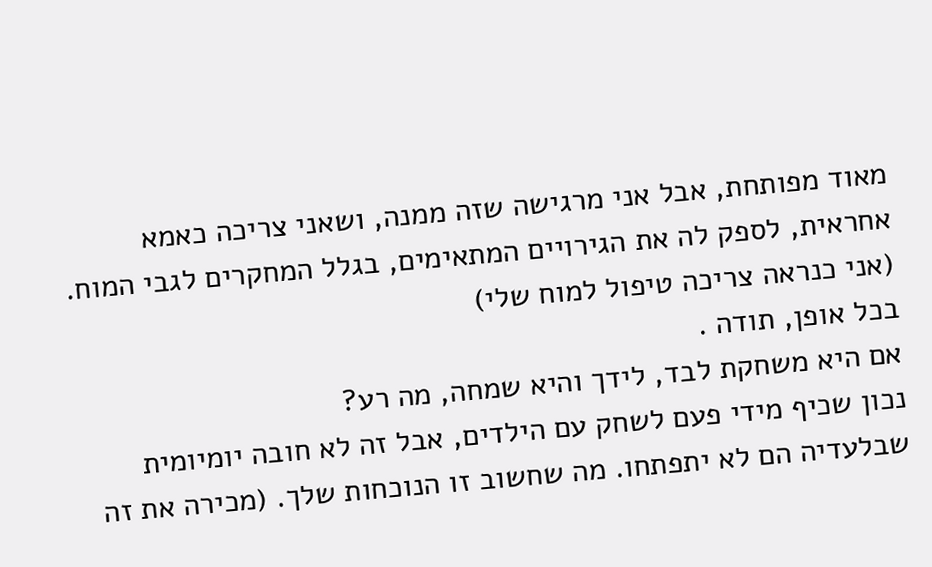מאוד מפותחת, אבל אני מרגישה שזה ממנה, ושאני צריכה כאמא אחראית, לספק לה את הגירויים המתאימים, בגלל המחקרים לגבי המוח.
(אני כנראה צריכה טיפול למוח שלי)
בכל אופן, תודה .
אם היא משחקת לבד, לידך והיא שמחה, מה רע?
נכון שכיף מידי פעם לשחק עם הילדים, אבל זה לא חובה יומיומית שבלעדיה הם לא יתפתחו. מה שחשוב זו הנוכחות שלך. (מכירה את זה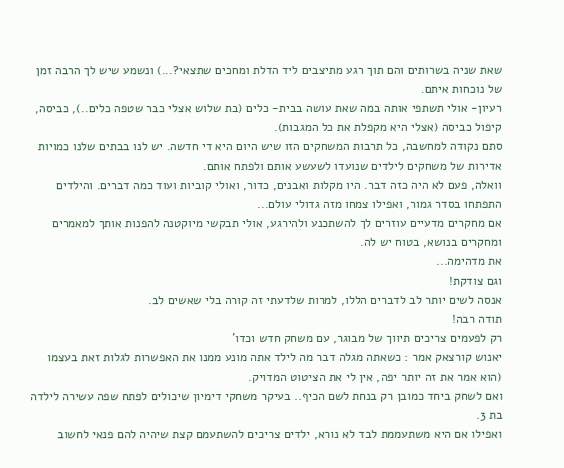שאת שניה בשרותים והם תוך רגע מתיצבים ליד הדלת ומחכים שתצאי?...) ונשמע שיש לך הרבה זמן של נוכחות איתם.
רעיון- אולי תשתפי אותה במה שאת עושה בבית- כלים (בת שלוש אצלי כבר שטפה כלים..), כביסה, קיפול כביסה (אצלי היא מקפלת את כל המגבות).
סתם נקודה למחשבה, כל תרבות המשחקים הזו שיש היום היא די חדשה. יש לנו בבתים שלנו כמויות אדירות של משחקים לילדים שנועדו לשעשע אותם ולפתח אותם.
וואלה, פעם לא היה כזה דבר. היו מקלות ואבנים, כדור, ואולי קוביות ועוד כמה דברים. והילדים התפתחו בסדר גמור, ואפילו צמחו מזה גדולי עולם...
אם מחקרים מדעיים עוזרים לך להשתכנע ולהירגע, אולי תבקשי מיוקטנה להפנות אותך למאמרים ומחקרים בנושא, בטוח יש לה.
את מדהימה...
וגם צודקת!
אנסה לשים יותר לב לדברים הללו, למרות שלדעתי זה קורה בלי שאשים לב.
תודה רבה!
רק לפעמים צריכים תיווך של מבוגר, עם משחק חדש וכדו'
יאנוש קורצאק אמר : כשאתה מגלה דבר מה לילד אתה מונע ממנו את האפשרות לגלות זאת בעצמו (הוא אמר את זה יותר יפה, אין לי את הציטוט המדויק.
ואם לשחק ביחד כמובן רק בנחת לשם הכיף.. בעיקר משחקי דימיון שיכולים לפתח שפה עשירה לילדה בת 3.
ואפילו אם היא משתעממת לבד לא נורא, ילדים צריכים להשתעמם קצת שיהיה להם פנאי לחשוב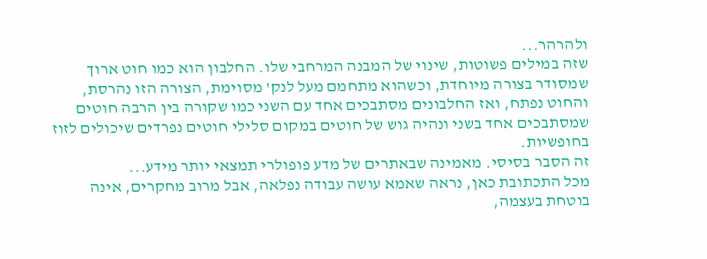ולהרהר...
שזה במילים פשוטות, שינוי של המבנה המרחבי שלו. החלבון הוא כמו חוט ארוך שמסודר בצורה מיוחדת, וכשהוא מתחמם מעל לנק' מסוימת, הצורה הזו נהרסת, והחוט נפתח, ואז החלבונים מסתבכים אחד עם השני כמו שקורה בין הרבה חוטים שמסתבכים אחד בשני ונהיה גוש של חוטים במקום סלילי חוטים נפרדים שיכולים לזוז בחופשיות.
זה הסבר בסיסי. מאמינה שבאתרים של מדע פופולרי תמצאי יותר מידע...
מכל התכתובת כאן, נראה שאמא עושה עבודה נפלאה, אבל מרוב מחקרים, אינה בוטחת בעצמה,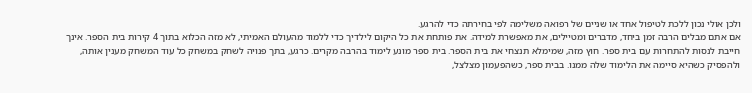ולכן אולי נכון ללכת לטיפול אחד או שניים של רפואה משלימה לפי בחירתה כדי להרגע.
אם אתם מבלים הרבה זמן ביחד, מדברים ומטיילים, את מאפשרת למידה. את פותחת את כל היקום לילדיך כדי ללמוד מהעולם האמיתי, לא מזה הכלוא בתוך 4 קירות בית הספר. אינך חייבת לנסות להתחרות עם בית ספר. חוץ מזה, שמימלא תנצחי את בית הספר. בית ספר מונע לימוד בהרבה מקרים. כרגע, בתך פנויה לשחק במשחק כל עוד המשחק מענין אותה, ולהפסיק כשהיא סיימה את הלימוד שלה ממנו. בבית ספר, כשהפעמון מצלצל,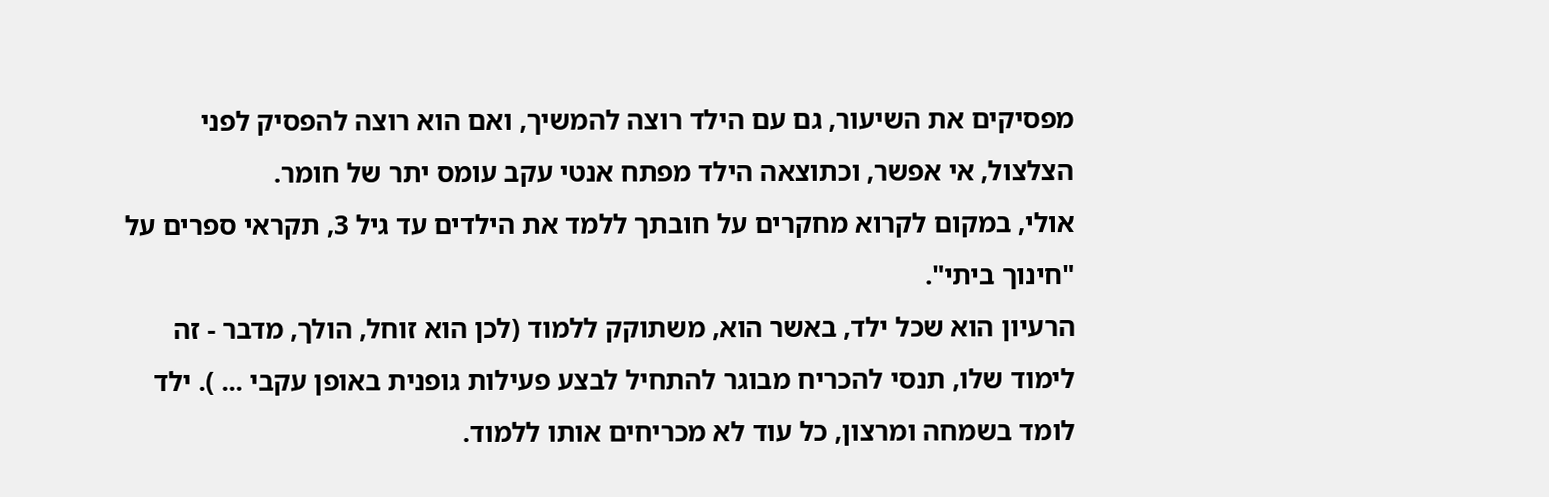מפסיקים את השיעור, גם עם הילד רוצה להמשיך, ואם הוא רוצה להפסיק לפני הצלצול, אי אפשר, וכתוצאה הילד מפתח אנטי עקב עומס יתר של חומר.
אולי, במקום לקרוא מחקרים על חובתך ללמד את הילדים עד גיל 3, תקראי ספרים על "חינוך ביתי".
הרעיון הוא שכל ילד, באשר הוא, משתוקק ללמוד (לכן הוא זוחל, הולך, מדבר - זה לימוד שלו, תנסי להכריח מבוגר להתחיל לבצע פעילות גופנית באופן עקבי ... ). ילד לומד בשמחה ומרצון, כל עוד לא מכריחים אותו ללמוד.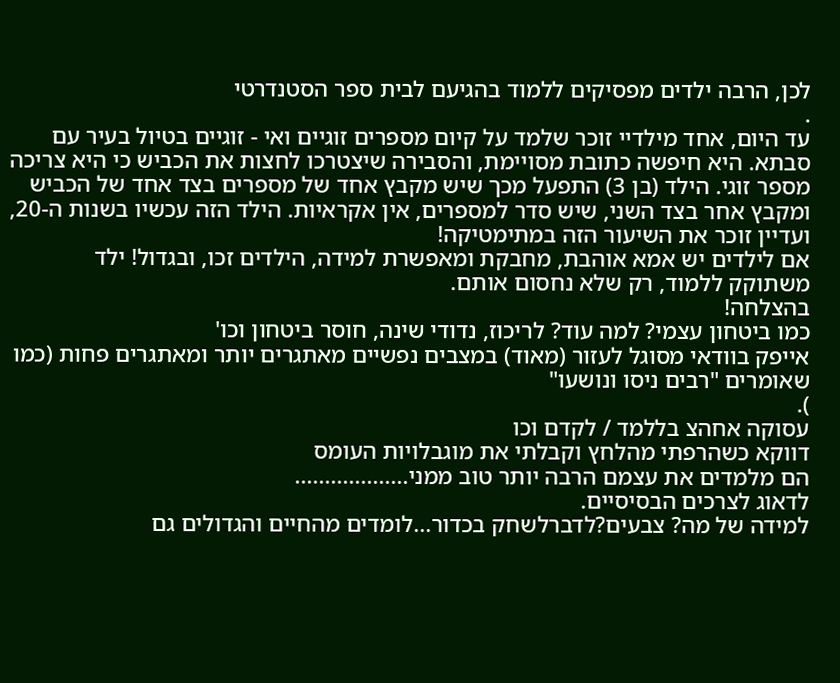לכן, הרבה ילדים מפסיקים ללמוד בהגיעם לבית ספר הסטנדרטי
.
עד היום, אחד מילדיי זוכר שלמד על קיום מספרים זוגיים ואי - זוגיים בטיול בעיר עם סבתא. היא חיפשה כתובת מסויימת, והסבירה שיצטרכו לחצות את הכביש כי היא צריכה מספר זוגי. הילד (בן 3) התפעל מכך שיש מקבץ אחד של מספרים בצד אחד של הכביש ומקבץ אחר בצד השני, שיש סדר למספרים, אין אקראיות. הילד הזה עכשיו בשנות ה-20, ועדיין זוכר את השיעור הזה במתימטיקה!
אם לילדים יש אמא אוהבת, מחבקת ומאפשרת למידה, הילדים זכו, ובגדול! ילד משתוקק ללמוד, רק שלא נחסום אותם.
בהצלחה!
כמו ביטחון עצמי? למה עוד? לריכוז, נדודי שינה, חוסר ביטחון וכו'
אייפק בוודאי מסוגל לעזור (מאוד) במצבים נפשיים מאתגרים יותר ומאתגרים פחות (כמו שאומרים "רבים ניסו ונושעו"
).
עסוקה אחהצ בללמד / לקדם וכו
דווקא כשהרפתי מהלחץ וקבלתי את מוגבלויות העומס
הם מלמדים את עצמם הרבה יותר טוב ממני...................
לדאוג לצרכים הבסיסיים.
למידה של מה? צבעים?לדברלשחק בכדור...לומדים מהחיים והגדולים גם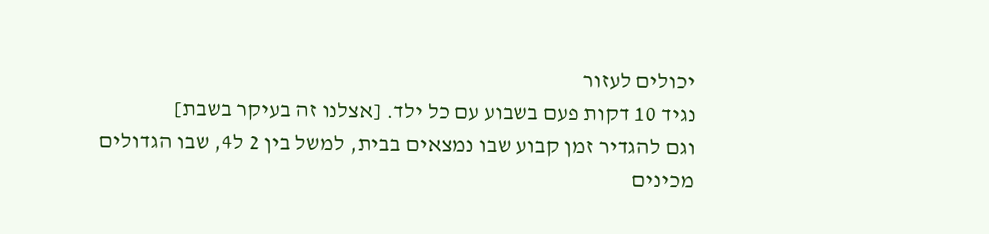יכולים לעזור
נגיד 10 דקות פעם בשבוע עם כל ילד. [אצלנו זה בעיקר בשבת]
וגם להגדיר זמן קבוע שבו נמצאים בבית, למשל בין 2 ל4, שבו הגדולים מכינים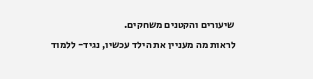שיעורים והקטנים משחקים.
לראות מה מעניין את הילד עכשיו, נגיד- ללמוד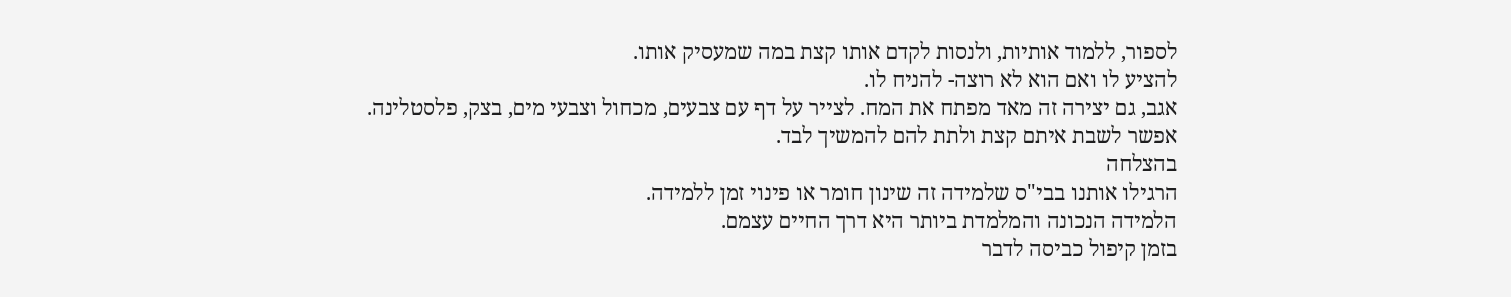לספור, ללמוד אותיות, ולנסות לקדם אותו קצת במה שמעסיק אותו.
להציע לו ואם הוא לא רוצה- להניח לו.
אגב, גם יצירה זה מאד מפתח את המח. לצייר על דף עם צבעים, מכחול וצבעי מים, בצק, פלסטלינה.
אפשר לשבת איתם קצת ולתת להם להמשיך לבד.
בהצלחה
הרגילו אותנו בבי"ס שלמידה זה שינון חומר או פינוי זמן ללמידה.
הלמידה הנכונה והמלמדת ביותר היא דרך החיים עצמם.
בזמן קיפול כביסה לדבר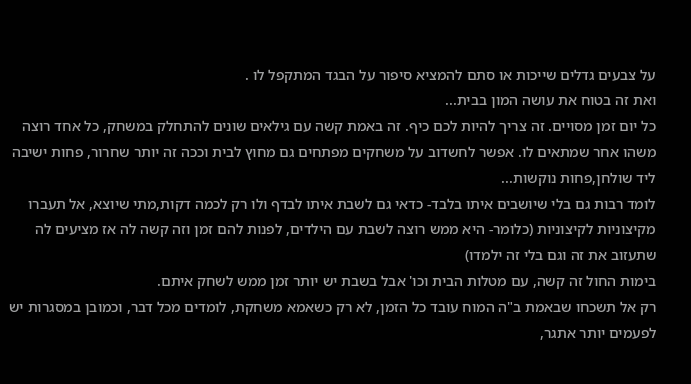על צבעים גדלים שייכות או סתם להמציא סיפור על הבגד המתקפל לו .
ואת זה בטוח את עושה המון בבית...
כל יום זמן מסויים. זה צריך להיות לכם כיף. זה באמת קשה עם גילאים שונים להתחלק במשחק, כל אחד רוצה משהו אחר שמתאים לו. אפשר לחשדוב על משחקים מפתחים גם מחוץ לבית וככה זה יותר שחרור, פחות ישיבה ליד שולחן,פחות נוקשות...
לומד רבות גם בלי שיושבים איתו בלבד- כדאי גם לשבת איתו לבדף ולו רק לכמה דקות,מתי שיוצא, אל תעברו מקיצוניות לקיצוניות (כלומר- היא ממש רוצה לשבת עם הילדים, לפנות להם זמן וזה קשה לה אז מציעים לה שתעזוב את זה וגם בלי זה ילמדו)
בימות החול זה קשה, עם מטלות הבית וכו' אבל בשבת יש יותר זמן ממש לשחק איתם.
רק אל תשכחו שבאמת ב"ה המוח עובד כל הזמן, לא רק כשאמא משחקת, לומדים מכל דבר, וכמובן במסגרות יש לפעמים יותר אתגר,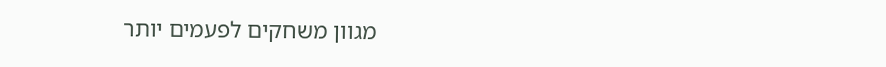מגוון משחקים לפעמים יותר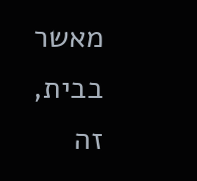מאשר בבית, זה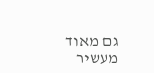גם מאוד מעשיר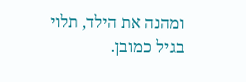ומהנה את הילד, תלוי בגיל כמובן.